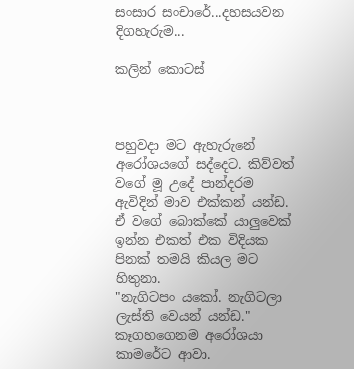සංසාර සංචාරේ...දහසයවන දිගහැරුම...

කලින් කොටස්



පහුවදා මට ඇහැරුනේ අරෝශයගේ සද්දෙට. කිව්වත් වගේ මූ උදේ පාන්දරම ඇවිදින් මාව එක්කන් යන්ඩ. ඒ වගේ බොක්කේ යාලුවෙක් ඉන්න එකත් එක විදියක පිනක් තමයි කියල මට හිතුනා.
"නැගිටපං යකෝ. නැගිටලා ලැස්ති වෙයන් යන්ඩ." කෑගහගෙනම අරෝශයා කාමරේට ආවා.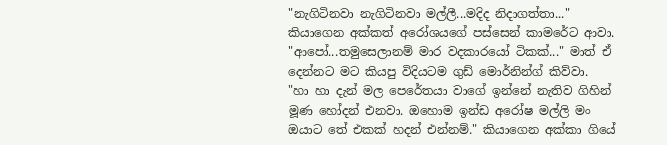"නැගිටිනවා නැගිටිනවා මල්ලී...මදිද නිදාගත්තා..." කියාගෙන අක්කත් අරෝශයගේ පස්සෙන් කාමරේට ආවා.
"ආපෝ...තමුසෙලානම් මාර වදකාරයෝ ටිකක්..." මාත් ඒ දෙන්නට මට කියපු විදියටම ගුඩ් මොර්නින්ග් කිව්වා.
"හා හා දැන් මල පෙරේතයා වාගේ ඉන්නේ නැතිව ගිහින් මූණ හෝදන් එනවා. ඔහොම ඉන්ඩ අරෝෂ මල්ලි මං ඔයාට තේ එකක් හදන් එන්නම්." කියාගෙන අක්කා ගියේ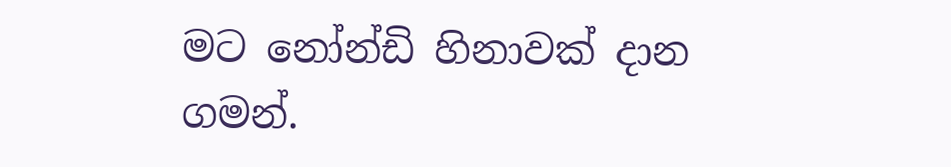මට නෝන්ඩි හිනාවක් දාන ගමන්.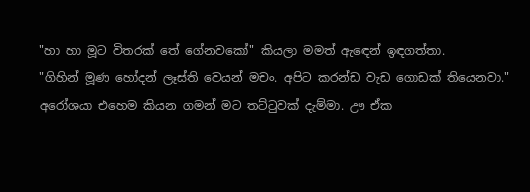"හා හා මූට විතරක් තේ ගේනවකෝ" කියලා මමත් ඇඳෙන් ඉඳගත්තා.
"ගිහින් මූණ හෝදන් ලෑස්ති වෙයන් මචං. අපිට කරන්ඩ වැඩ ගොඩක් තියෙනවා." අරෝශයා එහෙම කියන ගමන් මට තට්ටුවක් දැම්මා. ඌ ඒක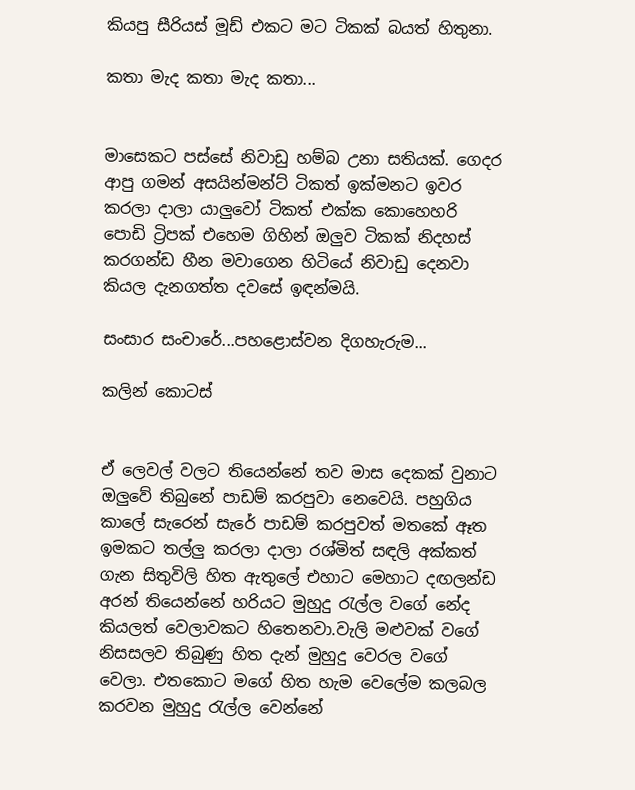කියපු සීරියස් මූඩ් එකට මට ටිකක් බයත් හිතුනා.

කතා මැද කතා මැද කතා...


මාසෙකට පස්සේ නිවාඩු හම්බ උනා සතියක්. ගෙදර ආපු ගමන් අසයින්මන්ට් ටිකත් ඉක්මනට ඉවර කරලා දාලා යාලුවෝ ටිකත් එක්ක කොහෙහරි පොඩි ට්‍රිපක් එහෙම ගිහින් ඔලුව ටිකක් නිදහස් කරගන්ඩ හීන මවාගෙන හිටියේ නිවාඩු දෙනවා කියල දැනගත්ත දවසේ ඉඳන්මයි.

සංසාර සංචාරේ...පහළොස්වන දිගහැරුම...

කලින් කොටස්


ඒ ලෙවල් වලට තියෙන්නේ තව මාස දෙකක් වුනාට ඔලුවේ තිබුනේ පාඩම් කරපුවා නෙවෙයි. පහුගිය කාලේ සැරෙන් සැරේ පාඩම් කරපුවත් මතකේ ඈත ඉමකට තල්ලු කරලා දාලා රශ්මිත් සඳලි අක්කත් ගැන සිතුවිලි හිත ඇතුලේ එහාට මෙහාට දඟලන්ඩ අරන් තියෙන්නේ හරියට මුහුදු රැල්ල වගේ නේද කියලත් වෙලාවකට හිතෙනවා.වැලි මළුවක් වගේ නිසසලව තිබුණු හිත දැන් මුහුදු වෙරල වගේ වෙලා. එතකොට මගේ හිත හැම වෙලේම කලබල කරවන මුහුදු රැල්ල වෙන්නේ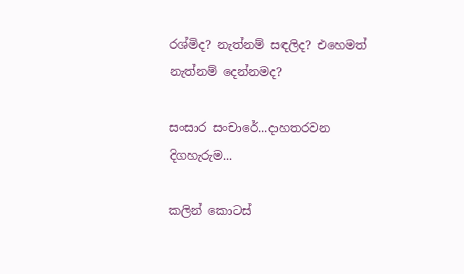රශ්මිද? නැත්නම් සඳලිද? එහෙමත් නැත්නම් දෙන්නමද?

සංසාර සංචාරේ...දාහතරවන දිගහැරුම...

කලින් කොටස්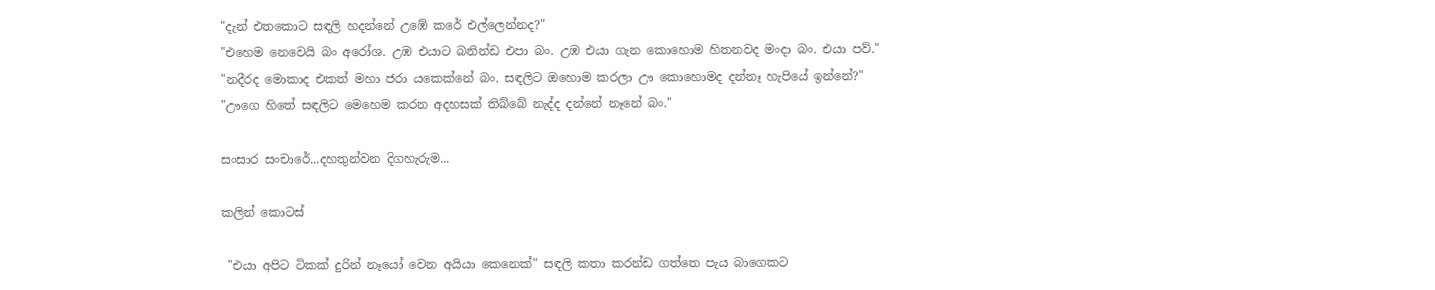"දැන් එතකොට සඳලි හදන්නේ උඹේ කරේ එල්ලෙන්නද?"
"එහෙම නෙවෙයි බං අරෝශ. උඹ එයාට බනින්ඩ එපා බං. උඹ එයා ගැන කොහොම හිතනවද මංදා බං. එයා පව්."
"නදීරද මොකාද එකත් මහා ජරා යකෙක්නේ බං. සඳලිට ඔහොම කරලා ඌ කොහොමද දන්නෑ හැපියේ ඉන්නේ?"
"ඌගෙ හිතේ සඳලිට මෙහෙම කරන අදහසක් තිබ්බේ නැද්ද දන්නේ නෑනේ බං."

සංසාර සංචාරේ...දහතුන්වන දිගහැරුම...

කලින් කොටස්

 "එයා අපිට ටිකක් දුරින් නෑයෝ වෙන අයියා කෙනෙක්" සඳලි කතා කරන්ඩ ගත්තෙ පැය බාගෙකට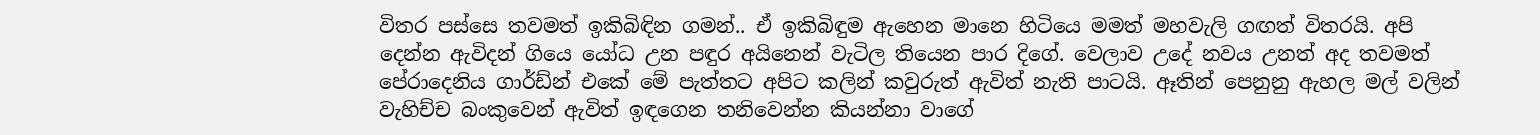විතර පස්සෙ තවමත් ඉකිබිඳින ගමන්.. ඒ ඉකිබිඳුම ඇහෙන මානෙ හිටියෙ මමත් මහවැලි ගඟත් විතරයි. අපි දෙන්න ඇවිදන් ගියෙ යෝධ උන පඳුර අයිනෙන් වැටිල තියෙන පාර දිගේ. වෙලාව උදේ නවය උනත් අද තවමත් පේරාදෙනිය ගාර්ඩ්න් එකේ මේ පැත්තට අපිට කලින් කවුරුත් ඇවිත් නැති පාටයි. ඈතින් පෙනුනු ඇහල මල් වලින් වැහිච්ච බංකුවෙන් ඇවිත් ඉඳගෙන තනිවෙන්න කියන්නා වාගේ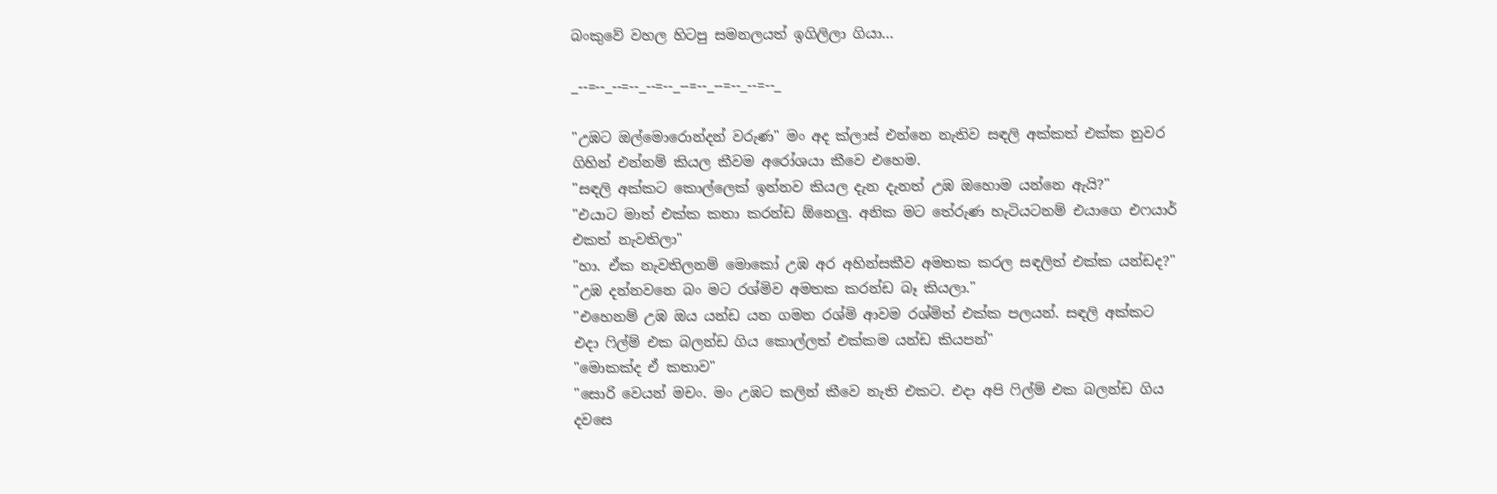බංකුවේ වහල හිටපු සමනලයත් ඉගිලිලා ගියා...

_--=--_--=--_--=--_--=--_--=--_--=--_

"උඹට ඔල්මොරොන්දන් වරුණ" මං අද ක්ලාස් එන්නෙ නැතිව සඳලි අක්කත් එක්ක නුවර ගිහින් එන්නම් කියල කීවම අරෝශයා කීවෙ එහෙම.
"සඳලි අක්කට කොල්ලෙක් ඉන්නව කියල දැන දැනත් උඹ ඔහොම යන්නෙ ඇයි?"
"එයාට මාත් එක්ක කතා කරන්ඩ ඕනෙලු. අනික මට තේරුණ හැටියටනම් එයාගෙ එෆයාර් එකත් නැවතිලා"
"හා. ඒක නැවතිලනම් මොකෝ උඹ අර අහින්සකීව අමතක කරල සඳලිත් එක්ක යන්ඩද?"
"උඹ දන්නවනෙ බං මට රශ්මිව අමතක කරන්ඩ බෑ කියලා."
"එහෙනම් උඹ ඔය යන්ඩ යන ගමන රශ්මි ආවම රශ්මිත් එක්ක පලයන්. සඳලි අක්කට එදා ‍ෆිල්ම් එක බලන්ඩ ගිය කොල්ලත් එක්කම යන්ඩ කියපන්"
"මොකක්ද ඒ කතාව"
"සොරි වෙයන් මචං. මං උඹට කලින් කීවෙ නැති එකට. එදා අපි ‍ෆිල්ම් එක බලන්ඩ ගිය දවසෙ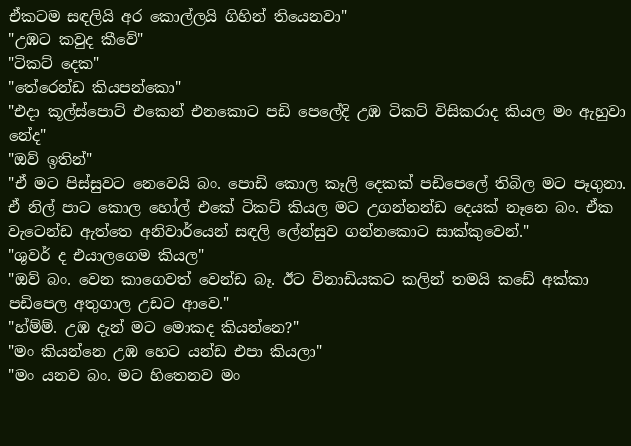ඒකටම සඳලියි අර කොල්ලයි ගිහින් තියෙනවා"
"උඹට කවුද කීවේ"
"ටිකට් දෙක"
"තේරෙන්ඩ කියපන්කො"
"එදා කූල්ස්පොට් එකෙන් එනකොට පඩි පෙලේදි උඹ ටිකට් විසිකරාද කියල මං ඇහුවා නේද"
"ඔව් ඉතින්"
"ඒ මට පිස්සුවට නෙවෙයි බං. පොඩි කොල කෑලි දෙකක් පඩිපෙලේ තිබිල මට පෑගුනා. ඒ නිල් පාට කොල හෝල් එකේ ටිකට් කියල මට උගන්නන්ඩ දෙයක් නෑනෙ බං. ඒක වැටෙන්ඩ ඇත්තෙ අනිවාර්යෙන් සඳලි ලේන්සුව ගන්නකොට සාක්කුවෙන්."
"ශුවර් ද එයාලගෙම කියල"
"ඔව් බං. වෙන කාගෙවත් වෙන්ඩ බෑ. ඊට විනාඩියකට කලින් තමයි කඩේ අක්කා පඩිපෙල අතුගාල උඩට ආවෙ."
"හ්ම්ම්. උඹ දැන් මට මොකද කියන්නෙ?"
"මං කියන්නෙ උඹ හෙට යන්ඩ එපා කියලා"
"මං යනව බං. මට හිතෙනව මං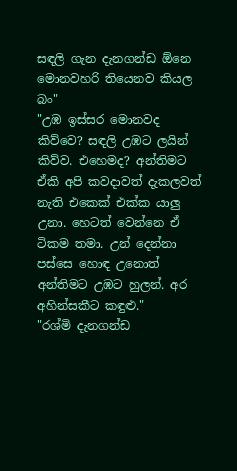සඳලි ගැන දැනගන්ඩ ඕනෙ මොනවහරි තියෙනව කියල බං"
"උඹ ඉස්සර මොනවද කිව්වෙ? සඳලි උඹට ලයින් කිව්ව. එහෙමද? අන්තිමට ඒකි අපි කවදාවත් දැකලවත් නැති එකෙක් එක්ක යාලු උනා. හෙටත් වෙන්නෙ ඒ ටිකම තමා. උන් දෙන්නා පස්සෙ හොඳ උනොත් අන්තිමට උඹට හුලන්. අර අහින්සකීට කඳුළු."
"රශ්මි දැනගන්ඩ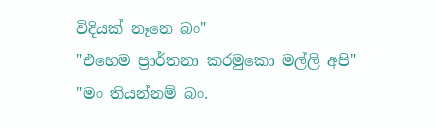විදියක් නෑනෙ බං"
"එහෙම ප්‍රාර්තනා කරමුකො මල්ලි අපි"
"මං තියන්නම් බං.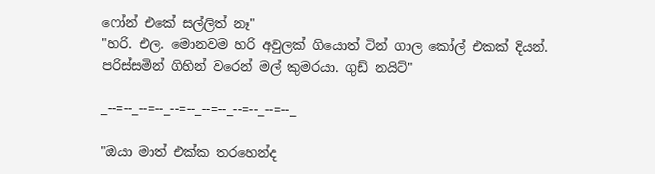ෆෝන් එකේ සල්ලිත් නෑ"
"හරි. එල. මොනවම හරි අවුලක් ගියොත් ටින් ගාල කෝල් එකක් දියන්. පරිස්සමින් ගිහින් වරෙන් මල් කුමරයා. ගුඩ් නයිට්"

_--=--_--=--_--=--_--=--_--=--_--=--_

"ඔයා මාත් එක්ක තරහෙන්ද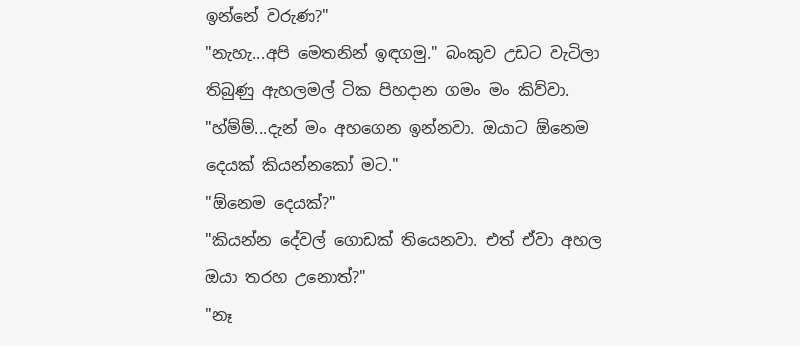ඉන්නේ වරුණ?"
"නැහැ...අපි මෙතනින් ඉඳගමු." බංකුව උඩට වැටිලා තිබුණු ඇහලමල් ටික පිහදාන ගමං මං කිව්වා.
"හ්ම්ම්...දැන් මං අහගෙන ඉන්නවා. ඔයාට ඕනෙම දෙයක් කියන්නකෝ මට."
"ඕනෙම දෙයක්?"
"කියන්න දේවල් ගොඩක් තියෙනවා. එත් ඒවා අහල ඔයා තරහ උනොත්?"
"නෑ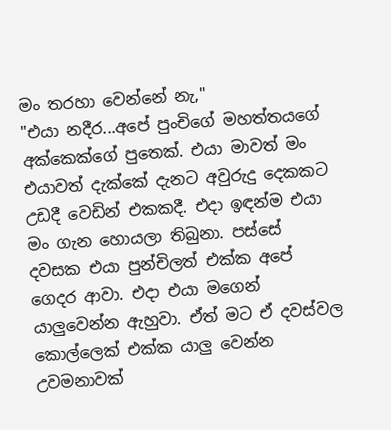මං තරහා වෙන්නේ නැ,"
"එයා නදීර...අපේ පුංචිගේ මහත්තයගේ අක්කෙක්ගේ පුතෙක්. එයා මාවත් මං එයාවත් දැක්කේ දැනට අවුරුදු දෙකකට උඩදී වෙඩින් එකකදී. එදා ඉඳන්ම එයා මං ගැන හොයලා තිබුනා. පස්සේ දවසක එයා පුන්චිලත් එක්ක අපේ ගෙදර ආවා. එදා එයා මගෙන් යාලුවෙන්න ඇහුවා. ඒත් මට ඒ දවස්වල කොල්ලෙක් එක්ක යාලු වෙන්න උවමනාවක්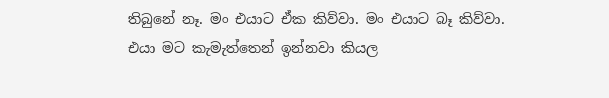තිබුනේ නෑ. මං එයාට ඒක කිව්වා. මං එයාට බෑ කිව්වා. එයා මට කැමැත්තෙන් ඉන්නවා කියල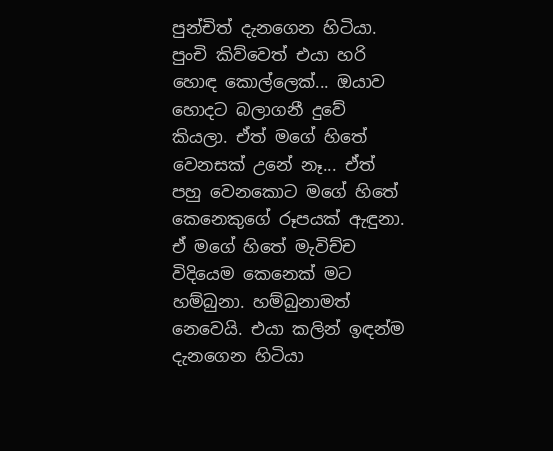පුන්චිත් දැනගෙන හිටියා. පුංචි කිව්වෙත් එයා හරි හොඳ කොල්ලෙක්... ඔයාව හොදට බලාගනී දුවේ කියලා. ඒත් මගේ හිතේ වෙනසක් උනේ නෑ... ඒත් පහු වෙනකොට මගේ හිතේ කෙනෙකුගේ රූපයක් ඇඳුනා. ඒ මගේ හිතේ මැවිච්ච විදියෙම කෙනෙක් මට හම්බුනා. හම්බුනාමත් නෙවෙයි. එයා කලින් ඉඳන්ම දැනගෙන හිටියා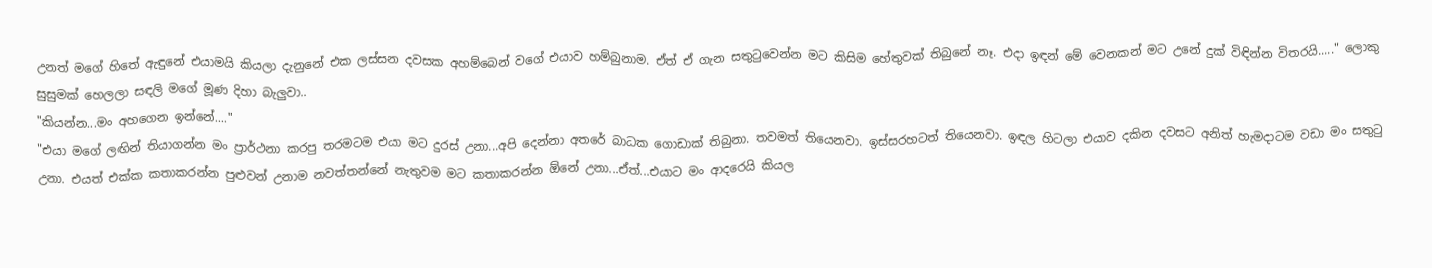උනත් මගේ හිතේ ඇඳුනේ එයාමයි කියලා දැනුනේ එක ලස්සන දවසක අහම්බෙන් වගේ එයාව හම්බුනාම. ඒත් ඒ ගැන සතුටුවෙන්න මට කිසිම හේතුවක් තිබුනේ නෑ. එදා ඉඳන් මේ වෙනකන් මට උනේ දුක් විඳින්න විතරයි....." ලොකු සුසුමක් හෙලලා සඳලි මගේ මූණ දිහා බැලුවා..
"කියන්න...මං අහගෙන ඉන්නේ...."
"එයා මගේ ලඟින් තියාගන්න මං ප්‍රාර්ථනා කරපු තරමටම එයා මට දුරස් උනා...අපි දෙන්නා අතරේ බාධක ගොඩාක් තිබුනා. තවමත් තියෙනවා. ඉස්සරහටත් තියෙනවා. ඉඳල හිටලා එයාව දකින දවසට අනිත් හැමදාටම වඩා මං සතුටු උනා. එයත් එක්ක කතාකරන්න පුළුවන් උනාම නවත්තන්නේ නැතුවම මට කතාකරන්න ඕනේ උනා...ඒත්...එයාට මං ආදරෙයි කියල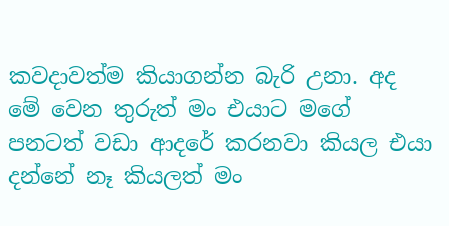කවදාවත්ම කියාගන්න බැරි උනා. අද මේ වෙන තුරුත් මං එයාට මගේ පනටත් වඩා ආදරේ කරනවා කියල එයා දන්නේ නෑ කියලත් මං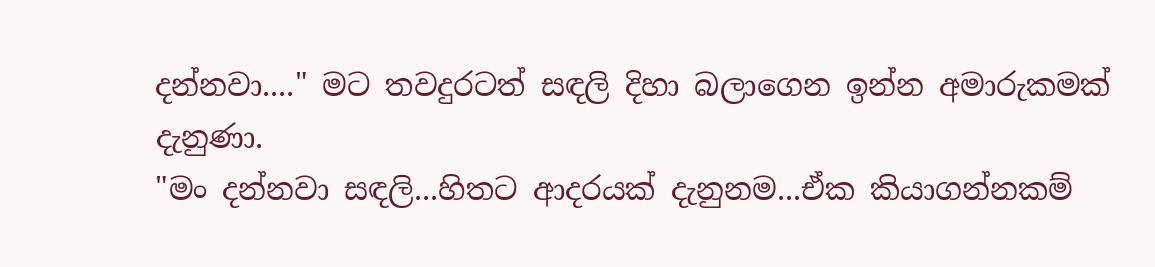දන්නවා...." මට තවදුරටත් සඳලි දිහා බලාගෙන ඉන්න අමාරුකමක් දැනුණා.
"මං දන්නවා සඳලි...හිතට ආදරයක් දැනුනම...ඒක කියාගන්නකම්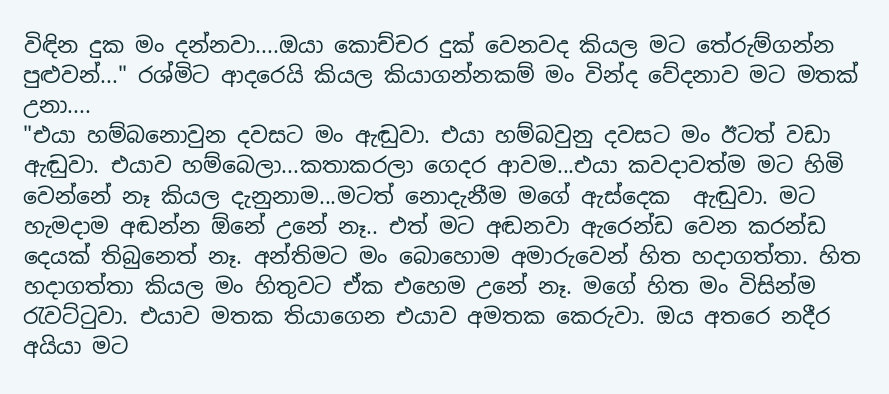විඳින දුක මං දන්නවා....ඔයා කොච්චර දුක් වෙනවද කියල මට තේරුම්ගන්න පුළුවන්..." රශ්මිට ආදරෙයි කියල කියාගන්නකම් මං වින්ද වේදනාව මට මතක් උනා....
"එයා හම්බනොවුන දවසට මං ඇඬුවා. එයා හම්බවුනු දවසට මං ඊටත් වඩා ඇඬුවා. එයාව හම්බෙලා...කතාකරලා ගෙදර ආවම...එයා කවදාවත්ම මට හිමි වෙන්නේ නෑ කියල දැනුනාම...මටත් නොදැනීම මගේ ඇස්දෙක  ඇඬුවා. මට හැමදාම අඬන්න ඕනේ උනේ නෑ.. එත් මට අඬනවා ඇරෙන්ඩ වෙන කරන්ඩ දෙයක් තිබුනෙත් නෑ. අන්තිමට මං බොහොම අමාරුවෙන් හිත හදාගත්තා. හිත හදාගත්තා කියල මං හිතුවට ඒක එහෙම උනේ නෑ. මගේ හිත මං විසින්ම රැවට්ටුවා. එයාව මතක තියාගෙන එයාව අමතක කෙරුවා. ඔය අතරෙ නදීර අයියා මට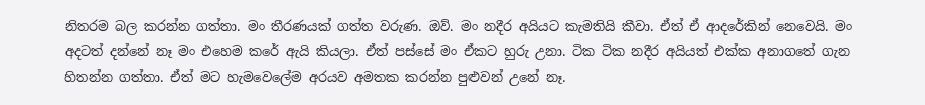නිතරම බල කරන්න ගත්තා. මං තීරණයක් ගත්ත වරුණ. ඔව්. මං නදීර අයියට කැමතියි කීවා. ඒත් ඒ ආදරේකින් නෙවෙයි. මං අදටත් දන්නේ නෑ මං එහෙම කරේ ඇයි කියලා. ඒත් පස්සේ මං ඒකට හුරු උනා. ටික ටික නදීර අයියත් එක්ක අනාගතේ ගැන හිතන්න ගත්තා. ඒත් මට හැමවෙලේම අරයව අමතක කරන්න පුළුවන් උනේ නෑ.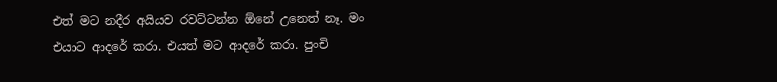එත් මට නදීර අයියව රවට්ටන්න ඕනේ උනෙත් නෑ. මං එයාට ආදරේ කරා. එයත් මට ආදරේ කරා. පුංචි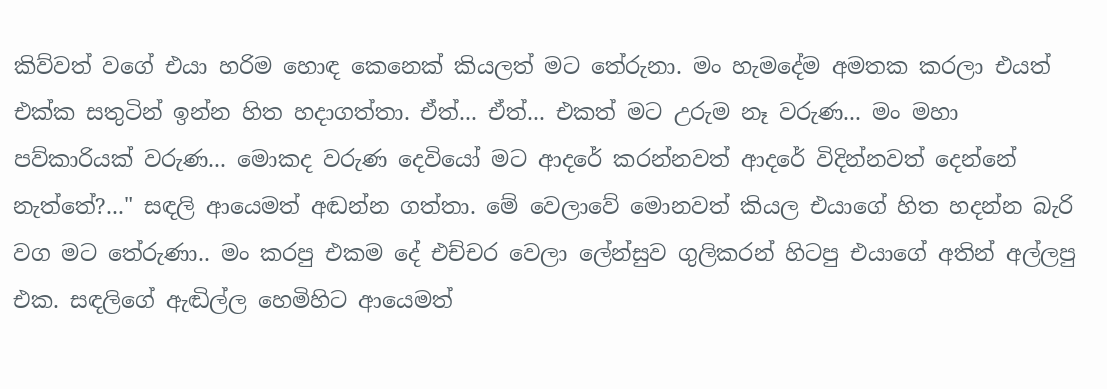කිව්වත් වගේ එයා හරිම හොඳ කෙනෙක් කියලත් මට තේරුනා. මං හැමදේම අමතක කරලා එයත් එක්ක සතුටින් ඉන්න හිත හදාගත්තා. ඒත්... ඒත්... එකත් මට උරුම නෑ වරුණ... මං මහා පව්කාරියක් වරුණ... මොකද වරුණ දෙවියෝ මට ආදරේ කරන්නවත් ආදරේ විදින්නවත් දෙන්නේ නැත්තේ?..." සඳලි ආයෙමත් අඬන්න ගත්තා. මේ වෙලාවේ මොනවත් කියල එයාගේ හිත හදන්න බැරි වග මට තේරුණා.. මං කරපු එකම දේ එච්චර වෙලා ලේන්සුව ගුලිකරන් හිටපු එයාගේ අතින් අල්ලපු එක. සඳලිගේ ඇඬිල්ල හෙමිහිට ආයෙමත්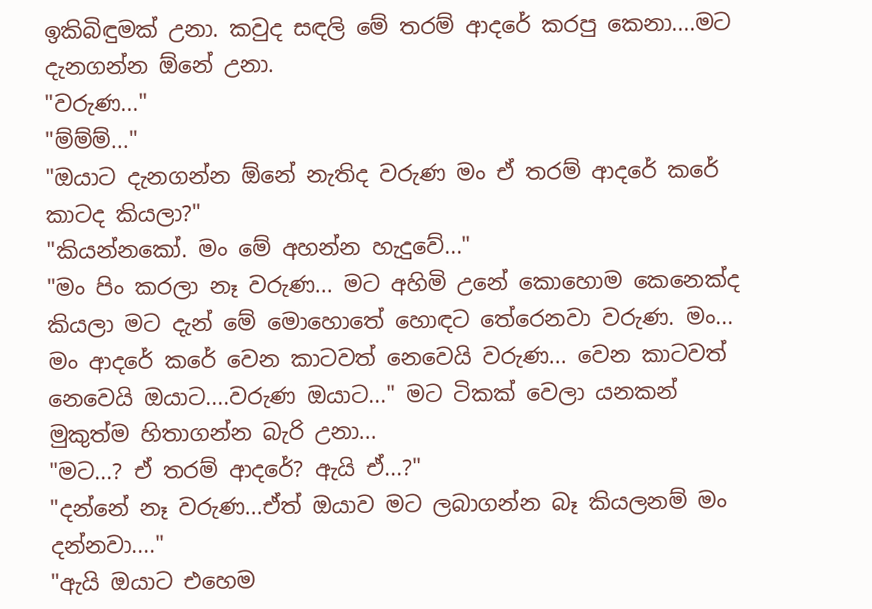ඉකිබිඳුමක් උනා. කවුද සඳලි මේ තරම් ආදරේ කරපු කෙනා....මට දැනගන්න ඕනේ උනා.
"වරුණ..."
"ම්ම්ම්..."
"ඔයාට දැනගන්න ඕනේ නැතිද වරුණ මං ඒ තරම් ආදරේ කරේ කාටද කියලා?"
"කියන්නකෝ. මං මේ අහන්න හැදුවේ..."
"මං පිං කරලා නෑ වරුණ... මට අහිමි උනේ කොහොම කෙනෙක්ද කියලා මට දැන් මේ මොහොතේ හොඳට තේරෙනවා වරුණ. මං... මං ආදරේ කරේ වෙන කාටවත් නෙවෙයි වරුණ... වෙන කාටවත් නෙවෙයි ඔයාට....වරුණ ඔයාට..." මට ටිකක් වෙලා යනකන් මුකුත්ම හිතාගන්න බැරි උනා...
"මට...? ඒ තරම් ආදරේ? ඇයි ඒ...?"
"දන්නේ නෑ වරුණ...ඒත් ඔයාව මට ලබාගන්න බෑ කියලනම් මං දන්නවා...."
"ඇයි ඔයාට එහෙම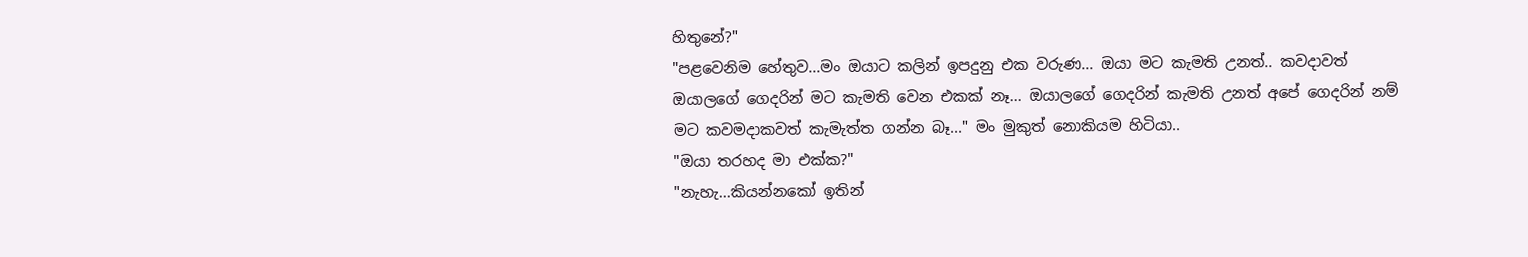හිතුනේ?"
"පළවෙනිම හේතුව...මං ඔයාට කලින් ඉපදුනු එක වරුණ... ඔයා මට කැමති උනත්.. කවදාවත් ඔයාලගේ ගෙදරින් මට කැමති වෙන එකක් නෑ... ඔයාලගේ ගෙදරින් කැමති උනත් අපේ ගෙදරින් නම් මට කවමදාකවත් කැමැත්ත ගන්න බෑ..." මං මුකුත් නොකියම හිටියා..
"ඔයා තරහද මා එක්ක?"
"නැහැ...කියන්නකෝ ඉතින්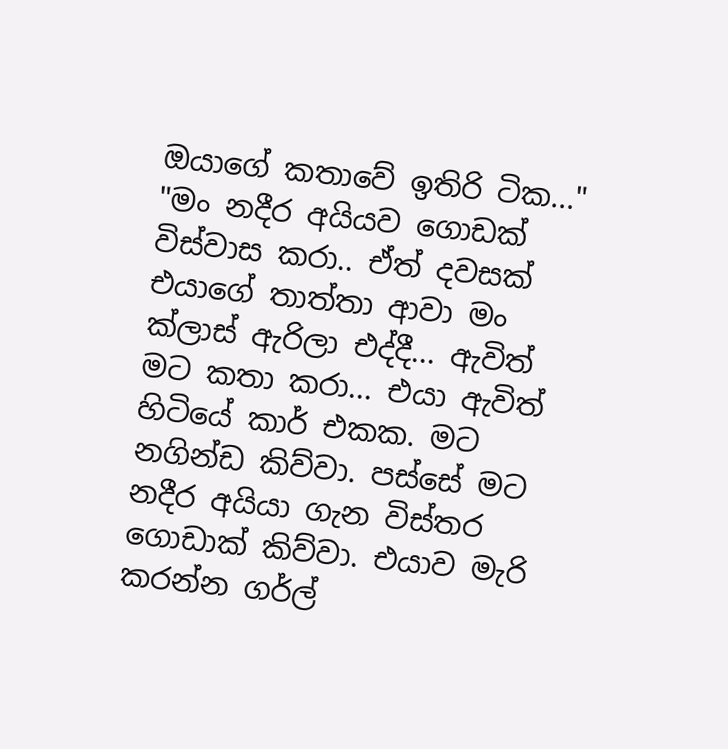ඔයාගේ කතාවේ ඉතිරි ටික..."
"මං නදීර අයියව ගොඩක් විස්වාස කරා.. ඒත් දවසක් එයාගේ තාත්තා ආවා මං ක්ලාස් ඇරිලා එද්දී... ඇවිත් මට කතා කරා... එයා ඇවිත් හිටියේ කාර් එකක. මට නගින්ඩ කිව්වා. පස්සේ මට නදීර අයියා ගැන විස්තර ගොඩාක් කිව්වා. එයාව මැරි කරන්න ගර්ල්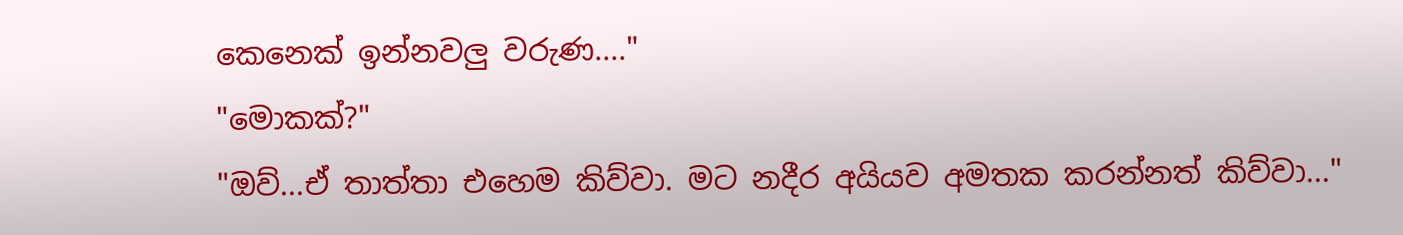කෙනෙක් ඉන්නවලු වරුණ...."
"මොකක්?"
"ඔව්...ඒ තාත්තා එහෙම කිව්වා. මට නදීර අයියව අමතක කරන්නත් කිව්වා..."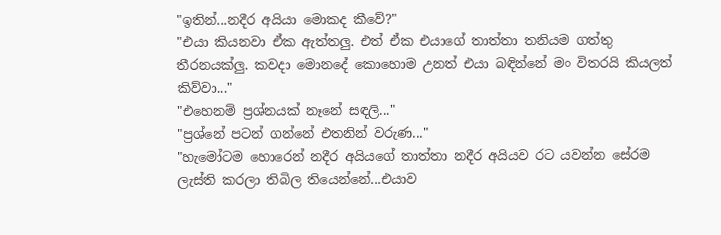"ඉතින්...නදීර අයියා මොකද කීවේ?"
"එයා කියනවා ඒක ඇත්තලු. එත් ඒක එයාගේ තාත්තා තනියම ගත්තු තීරනයක්ලු. කවදා මොනදේ කොහොම උනත් එයා බඳින්නේ මං විතරයි කියලත් කිව්වා..."
"එහෙනම් ප්‍රශ්නයක් නෑනේ සඳලි..."
"ප්‍රශ්නේ පටන් ගන්නේ එතනින් වරුණ..."
"හැමෝටම හොරෙන් නදීර අයියගේ තාත්තා නදීර අයියව රට යවන්න සේරම ලැස්ති කරලා තිබිල තියෙන්නේ...එයාව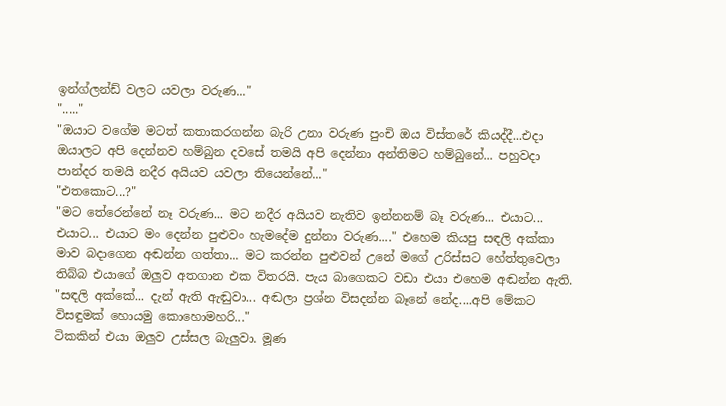ඉන්ග්ලන්ඩ් වලට යවලා වරුණ..."
"....."
"ඔයාට වගේම මටත් කතාකරගන්න බැරි උනා වරුණ පුංචි ඔය විස්තරේ කියද්දී...එදා ඔයාලට අපි දෙන්නව හම්බුන දවසේ තමයි අපි දෙන්නා අන්තිමට හම්බුනේ... පහුවදා පාන්දර තමයි නදීර අයියව යවලා තියෙන්නේ..."
"එතකොට...?"
"මට තේරෙන්නේ නෑ වරුණ... මට නදීර අයියව නැතිව ඉන්නනම් බෑ වරුණ... එයාට... එයාට... එයාට මං දෙන්න පුළුවං හැමදේම දුන්නා වරුණ...." එහෙම කියපු සඳලි අක්කා මාව බදාගෙන අඬන්න ගත්තා... මට කරන්න පුළුවන් උනේ මගේ උරිස්සට හේත්තුවෙලා තිබ්බ එයාගේ ඔලුව අතගාන එක විතරයි. පැය බාගෙකට වඩා එයා එහෙම අඬන්න ඇති.
"සඳලි අක්කේ... දැන් ඇති ඇඬුවා... අඬලා ප්‍රශ්න විසදන්න බෑනේ නේද....අපි මේකට විසඳුමක් හොයමු කොහොමහරි..."
ටිකකින් එයා ඔලුව උස්සල බැලුවා. මූණ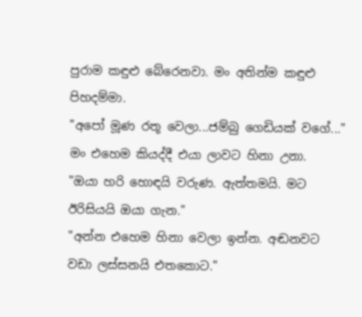පුරාම කඳුළු බේරෙනවා. මං අතින්ම කඳුළු පිහදම්මා.
"අපෝ මූණ රතූ වෙලා...ජම්බු ගෙඩියක් වගේ..." මං එහෙම කියද්දී එයා ලාවට හිනා උනා.
"ඔයා හරි හොඳයි වරුණ. ඇත්තමයි. මට ඊරිසියයි ඔයා ගැන."
"අන්න එහෙම හිනා වෙලා ඉන්න. අඬනවට වඩා ලස්සනයි එතකොට."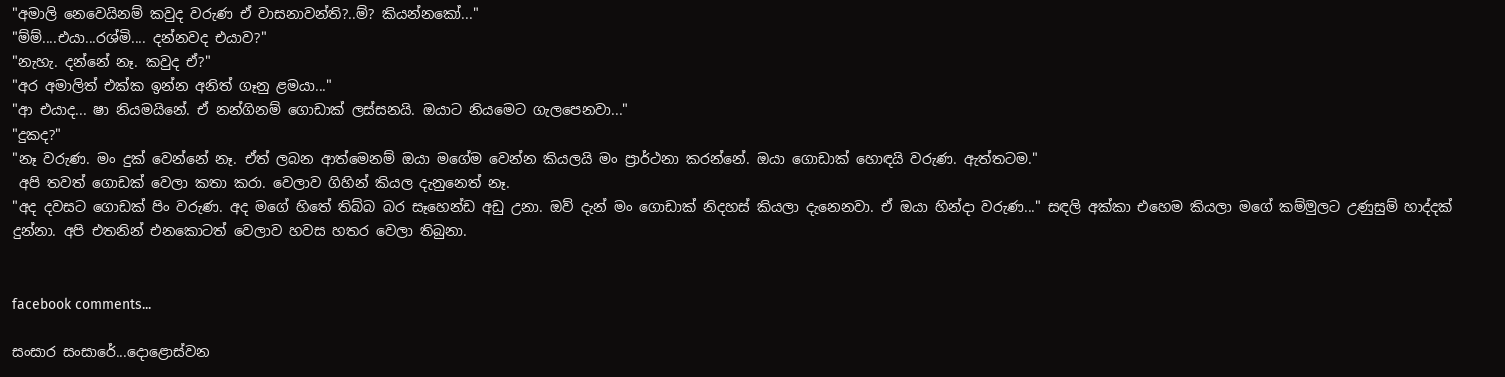"අමාලි නෙවෙයිනම් කවුද වරුණ ඒ වාසනාවන්ති?..ම්? කියන්නකෝ..."
"ම්ම්....එයා...රශ්මි.... දන්නවද එයාව?"
"නැහැ. දන්නේ නෑ. කවුද ඒ?"
"අර අමාලිත් එක්ක ඉන්න අනිත් ගෑනු ළමයා..."
"ආ එයාද... ෂා නියමයිනේ. ඒ නන්ගිනම් ගොඩාක් ලස්සනයි. ඔයාට නියමෙට ගැලපෙනවා..."
"දුකද?"
"නෑ වරුණ. මං දුක් වෙන්නේ නෑ. ඒත් ලබන ආත්මෙනම් ඔයා මගේම වෙන්න කියලයි මං ප්‍රාර්ථනා කරන්නේ. ඔයා ගොඩාක් හොඳයි වරුණ. ඇත්තටම."
 අපි තවත් ගොඩක් වෙලා කතා කරා. වෙලාව ගිහින් කියල දැනුනෙත් නෑ.
"අද දවසට ගොඩක් පිං වරුණ. අද මගේ හිතේ තිබ්බ බර සෑහෙන්ඩ අඩු උනා. ඔව් දැන් මං ගොඩාක් නිදහස් කියලා දැනෙනවා. ඒ ඔයා හින්දා වරුණ..." සඳලි අක්කා එහෙම කියලා මගේ කම්මුලට උණුසුම් හාද්දක් දුන්නා. අපි එතනින් එනකොටත් වෙලාව හවස හතර වෙලා තිබුනා.


facebook comments...

සංසාර සංසාරේ...දොළොස්වන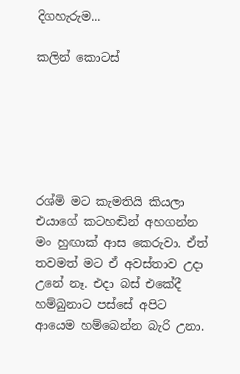දිගහැරුම...

කලින් කොටස්






රශ්මි මට කැමතියි කියලා එයාගේ කටහඬින් අහගන්න මං හුඟාක් ආස කෙරුවා. ඒත් තවමත් මට ඒ අවස්තාව උදා උනේ නෑ. එදා බස් එකේදී හම්බුනාට පස්සේ අපිට ආයෙම හම්බෙන්න බැරි උනා.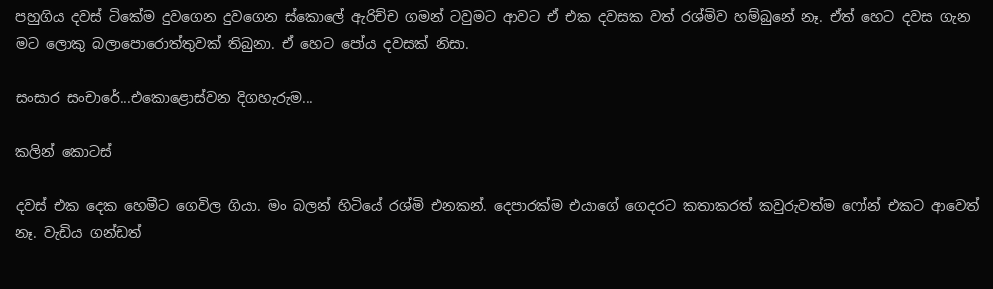පහුගිය දවස් ටිකේම දුවගෙන දුවගෙන ස්කොලේ ඇරිච්ච ගමන් ටවුමට ආවට ඒ එක දවසක වත් රශ්මිව හම්බුනේ නෑ. ඒත් හෙට දවස ගැන මට ලොකු බලාපොරොත්තුවක් තිබුනා. ඒ හෙට පෝය දවසක් නිසා.

සංසාර සංචාරේ...එකොළොස්වන දිගහැරුම...

කලින් කොටස්

දවස් එක දෙක හෙමීට ගෙවිල ගියා. මං බලන් හිටියේ රශ්මි එනකන්. දෙපාරක්ම එයාගේ ගෙදරට කතාකරත් කවුරුවත්ම ෆෝන් එකට ආවෙත් නෑ. වැඩිය ගන්ඩත්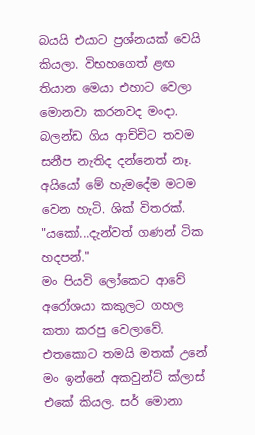බයයි එයාට ප්‍රශ්නයක් වෙයි කියලා. විභහගෙත් ළඟ තියාන මෙයා එහාට වෙලා මොනවා කරනවද මංදා. බලන්ඩ ගිය ආච්චිට තවම සනීප නැතිද දන්නෙත් නෑ. අයියෝ මේ හැමදේම මටම වෙන හැටි. ශික් විතරක්.
"යකෝ...දැන්වත් ගණන් ටික හදපන්."
මං පියවි ලෝකෙට ආවේ අරෝශයා කකුලට ගහල කතා කරපු වෙලාවේ. එතකොට තමයි මතක් උනේ මං ඉන්නේ අකවුන්ට් ක්ලාස් එකේ කියල. සර් මොනා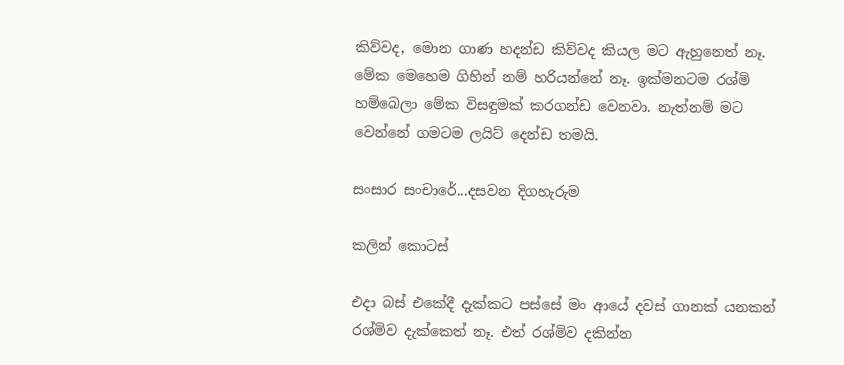කිව්වද, මොන ගාණ හදන්ඩ කිව්වද කියල මට ඇහුනෙත් නෑ. මේක මෙහෙම ගිහින් නම් හරියන්නේ නෑ. ඉක්මනටම රශ්මි හම්බෙලා මේක විසඳුමක් කරගන්ඩ වෙනවා. නැත්නම් මට වෙන්නේ ගමටම ලයිට් දෙන්ඩ තමයි.

සංසාර සංචාරේ...දසවන දිගහැරුම

කලින් කොටස්

එදා බස් එකේදී දැක්කට පස්සේ මං ආයේ දවස් ගානක් යනකන් රශ්මිව දැක්කෙත් නෑ. එත් රශ්මිව දකින්න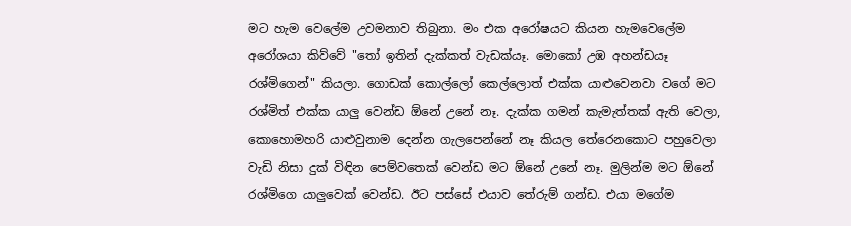මට හැම වෙලේම උවමනාව තිබුනා. මං එක අරෝෂයට කියන හැමවෙලේම අරෝශයා කිව්වේ "තෝ ඉතින් දැක්කත් වැඩක්යෑ. මොකෝ උඹ අහන්ඩයෑ රශ්මිගෙන්" කියලා. ගොඩක් කොල්ලෝ කෙල්ලොත් එක්ක යාළුවෙනවා වගේ මට රශ්මිත් එක්ක යාලු වෙන්ඩ ඕනේ උනේ නෑ. දැක්ක ගමන් කැමැත්තක් ඇති වෙලා, කොහොමහරි යාළුවුනාම දෙන්න ගැලපෙන්නේ නෑ කියල තේරෙනකොට පහුවෙලා වැඩි නිසා දුක් විඳින පෙම්වතෙක් වෙන්ඩ මට ඕනේ උනේ නෑ. මුලින්ම මට ඕනේ රශ්මිගෙ යාලුවෙක් වෙන්ඩ. ඊට පස්සේ එයාව තේරුම් ගන්ඩ. එයා මගේම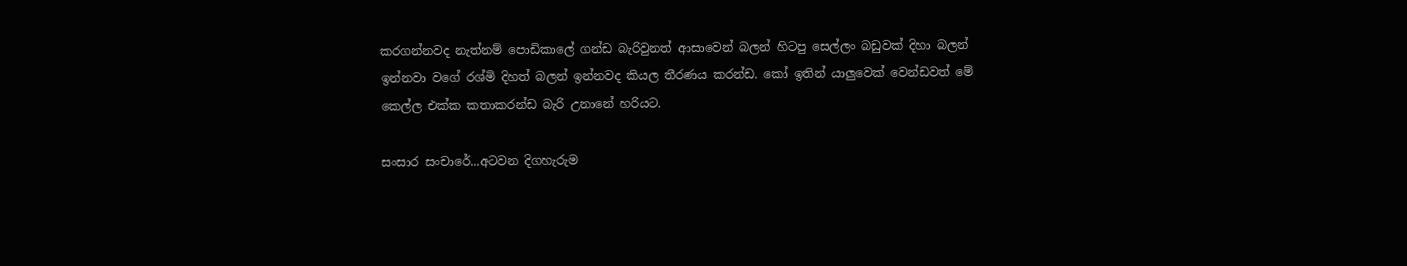කරගන්නවද නැත්නම් පොඩිකාලේ ගන්ඩ බැරිවුනත් ආසාවෙන් බලන් හිටපු සෙල්ලං බඩුවක් දිහා බලන් ඉන්නවා වගේ රශ්මි දිහත් බලන් ඉන්නවද කියල තීරණය කරන්ඩ. කෝ ඉතින් යාලුවෙක් වෙන්ඩවත් මේ කෙල්ල එක්ක කතාකරන්ඩ බැරි උනානේ හරියට.

සංසාර සංචාරේ...අටවන දිගහැරුම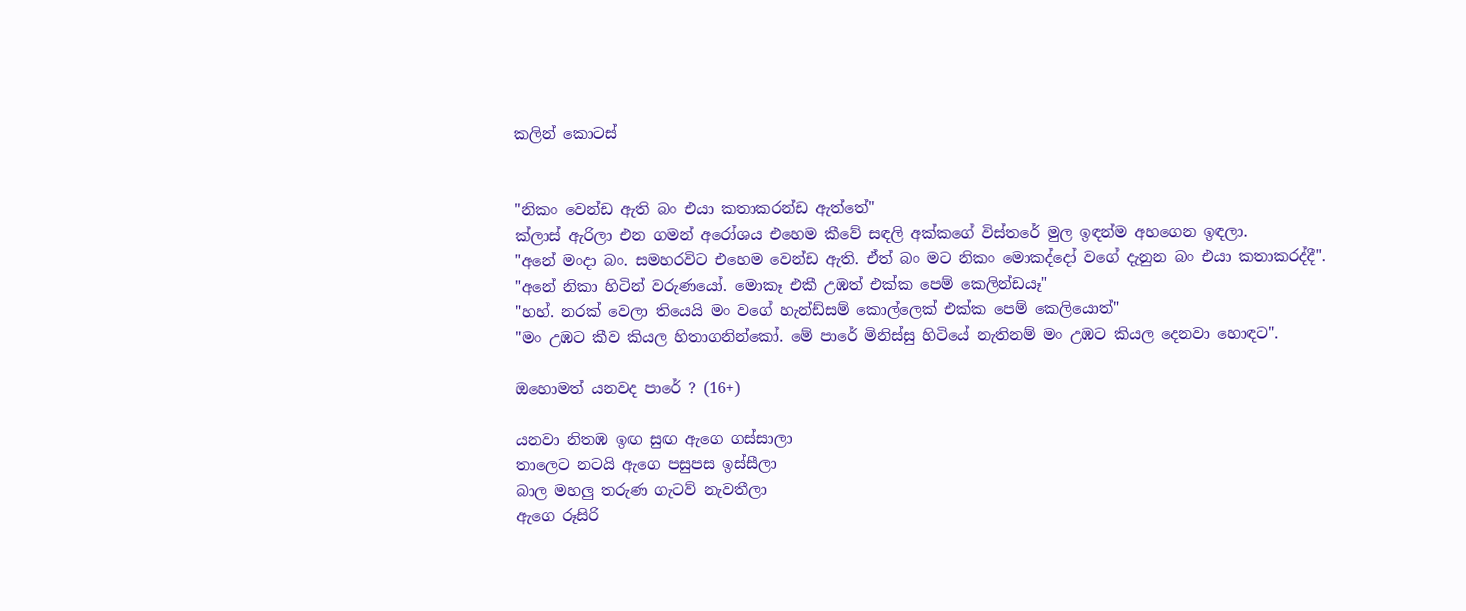කලින් කොටස්


"නිකං වෙන්ඩ ඇති බං එයා කතාකරන්ඩ ඇත්තේ"
ක්ලාස් ඇරිලා එන ගමන් අරෝශය එහෙම කීවේ සඳලි අක්කගේ විස්තරේ මුල ඉඳන්ම අහගෙන ඉඳලා.
"අනේ මංදා බං. සමහරවිට එහෙම වෙන්ඩ ඇති. ඒත් බං මට නිකං මොකද්දෝ වගේ දැනුන බං එයා කතාකරද්දී".
"අනේ නිකා හිටින් වරුණයෝ. මොකෑ එකී උඹත් එක්ක පෙම් කෙලින්ඩයෑ"
"හහ්. නරක් වෙලා තියෙයි මං වගේ හැන්ඩ්සම් කොල්ලෙක් එක්ක පෙම් කෙලියොත්"
"මං උඹට කීව කියල හිතාගනින්කෝ. මේ පාරේ මිනිස්සු හිටියේ නැතිනම් මං උඹට කියල දෙනවා හොඳට".

ඔහොමත් යනවද පාරේ ? (16+)

යනවා නිතඹ ඉඟ සුඟ ඇගෙ ගස්සාලා
තාලෙට නටයි ඇගෙ පසුපස ඉස්සීලා
බාල මහලු තරුණ ගැටව් නැවතීලා
ඇගෙ රූසිරි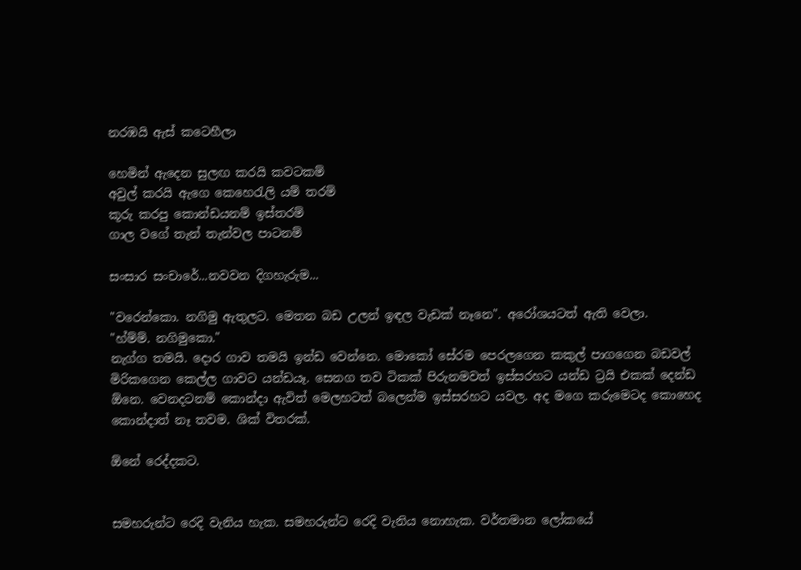නරඹයි ඇස් කටෙහීලා

හෙමින් ඇදෙන සුලඟ කරයි කවටකම්
අවුල් කරයි ඇගෙ කෙහෙ‍රැලි යම් තරම්
කූරු කරපු කොන්ඩයනම් ඉස්තරම්
ගාල වගේ තැන් තැන්වල පාටනම්

සංසාර සංචාරේ...නවවන දිගහැරුම...

"වරෙන්කො. නගිමු ඇතුලට. මෙතන බඩ උලන් ඉඳල වැඩක් නෑනෙ". අරෝශයටත් ඇති වෙලා.
"හ්ම්ම්. නගිමුකො."
නැග්ග තමයි. දොර ගාව තමයි ඉන්ඩ වෙන්නෙ. මොකෝ සේරම පෙරලගෙන කකුල් පාගගෙන බඩවල් මිරිකගෙන කෙල්ල ගාවට යන්ඩයෑ. සෙනග තව ටිකක් පිරුනමවත් ඉස්සරහට යන්ඩ ට්‍රයි එකක් දෙන්ඩ ඕනෙ. වෙනදටනම් කොන්දා ඇවිත් මෙලහටත් බලෙන්ම ඉස්සරහට යවල. අද මගෙ කරුමෙටද කොහෙද කොන්දාත් නෑ තවම. ශික් විතරක්.

ඕනේ රෙද්දකට.


සමහරුන්ට රෙදි වැනිය හැක. සමහරුන්ට රෙදි වැනිය නොහැක. වර්තමාන ලෝකයේ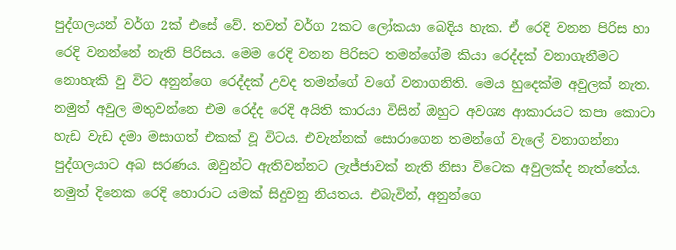පුද්ගලයන් වර්ග 2ක් එසේ වේ. තවත් වර්ග 2කට ලෝකයා බෙදිය හැක. ඒ රෙදි වනන පිරිස හා රෙදි වනන්නේ නැති පිරිසය. මෙම රෙදි වනන පිරිසට තමන්ගේම කියා රෙද්දක් වනාගැනීමට නොහැකි වු විට අනුන්ගෙ රෙද්දක් උවද තමන්ගේ වගේ වනාගනිති. මෙය හුදෙක්ම අවුලක් නැත. නමුත් අවුල මතුවන්නෙ එම රෙද්ද රෙදි අයිති කාරයා විසින් ඔහුට අවශ්‍ය ආකාරයට කපා කොටා හැඩ වැඩ දමා මසාගත් එකක් වූ විටය. එවැන්නක් සොරාගෙන තමන්ගේ වැලේ වනාගන්නා පුද්ගලයාට අබ සරණය. ඔවුන්ට ඇතිවන්නට ලැජ්ජාවක් නැති නිසා විටෙක අවුලක්ද නැත්තේය. නමුත් දිනෙක රෙදි හොරාට යමක් සිදුවනු නියතය. එබැවින්, අනුන්ගෙ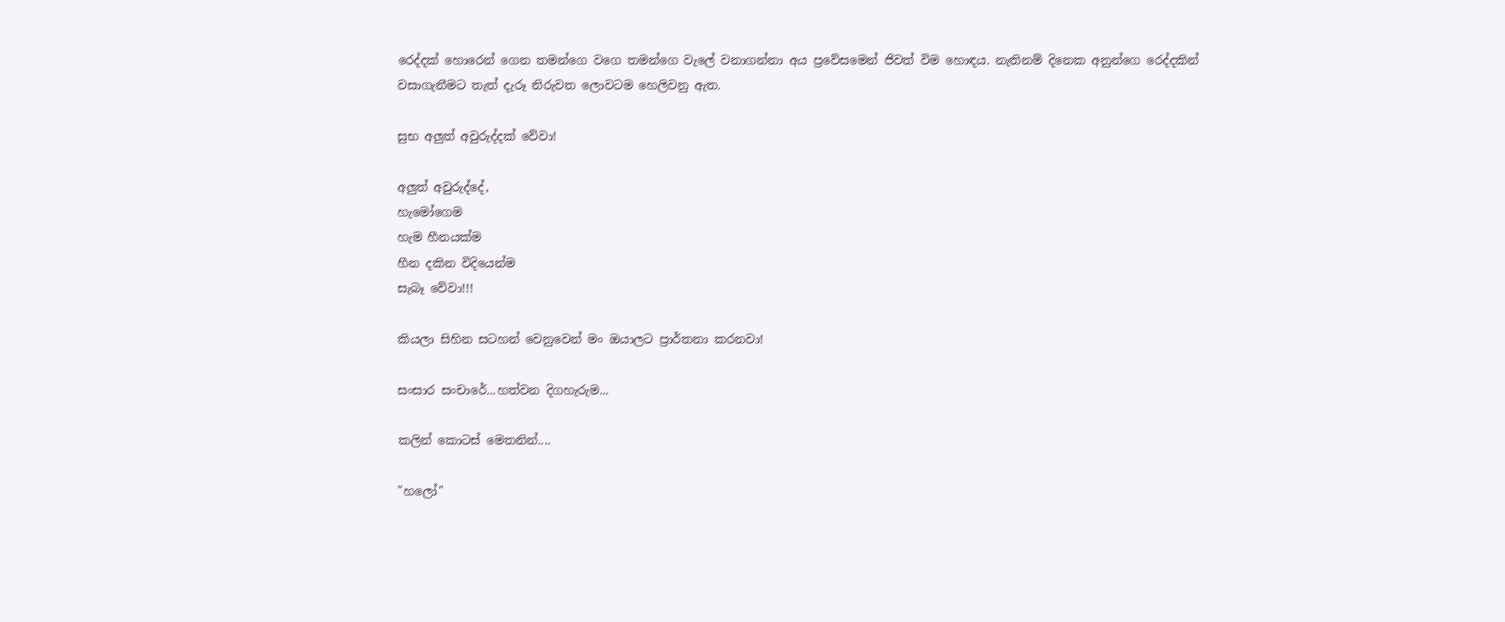රෙද්දක් හොරෙන් ගෙන තමන්ගෙ වගෙ තමන්ගෙ වැලේ වනාගන්නා අය ප්‍රවේසමෙන් ජිවත් විම හොඳය. නැතිනම් දිනෙක අනුන්ගෙ රෙද්දකින් වසාගැනීමට තැත් දැරූ නිරුවත ලොවටම හෙලිවනු ඇත.

සුභ අලුත් අවුරුද්දක් වේවා!

අලුත් අවුරුද්දේ,
හැමෝගෙම
හැම හීනයක්ම
හීන දකින විදියෙන්ම
සැබෑ වේවා!!!

කියලා සිහින සටහන් වෙනුවෙන් මං ඔයාලට ප්‍රාර්තනා කරනවා!

සංසාර සංචාරේ...හත්වන දිගහැරුම...

කලින් කොටස් මෙතනින්....

"හලෝ"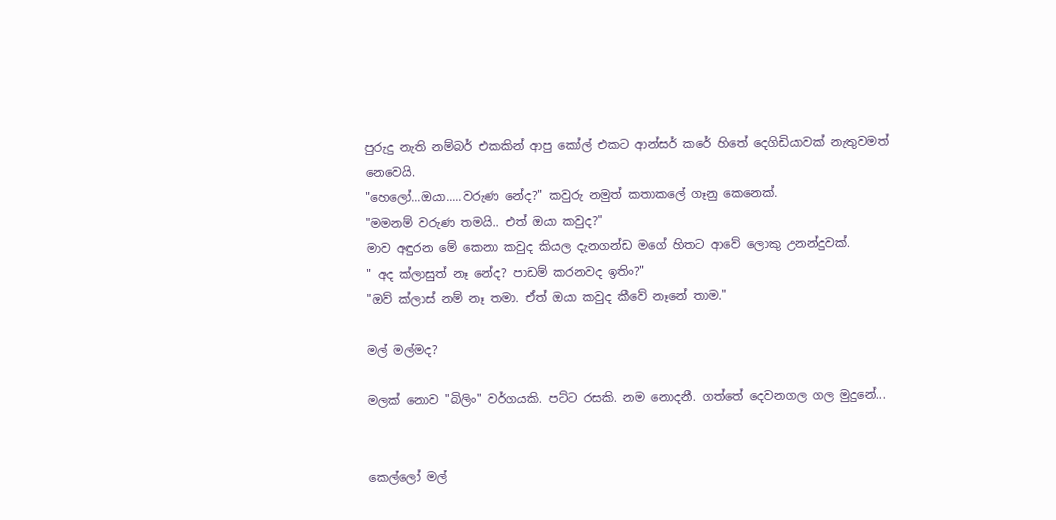පුරුදු නැති නම්බර් එකකින් ආපු කෝල් එකට ආන්සර් කරේ හිතේ දෙගිඩියාවක් නැතුවමත් නෙවෙයි.
"හෙලෝ...ඔයා.....වරුණ නේද?" කවුරු නමුත් කතාකලේ ගෑනු කෙනෙක්.
"මමනම් වරුණ තමයි.. එත් ඔයා කවුද?"
මාව අඳුරන මේ කෙනා කවුද කියල දැනගන්ඩ මගේ හිතට ආවේ ලොකු උනන්දුවක්.
" අද ක්ලාසුත් නෑ නේද? පාඩම් කරනවද ඉතිං?"
"ඔව් ක්ලාස් නම් නෑ තමා. ඒත් ඔයා කවුද කීවේ නෑනේ තාම."

මල් මල්මද?

මලක් නොව "බිලිං" වර්ගයකි. පට්ට රසකි. නම නොදනී. ගත්තේ දෙවනගල ගල මුදුනේ...


කෙල්ලෝ මල්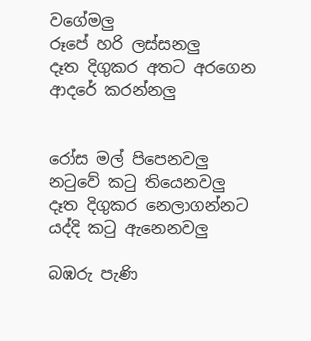වගේමලු
රූපේ හරි ලස්සනලු
දෑත දිගුකර අතට අරගෙන
ආදරේ කරන්නලු


රෝස මල් පිපෙනවලු
නටුවේ කටු තියෙනවලු
දෑත දිගුකර නෙලාගන්නට
යද්දි කටු ඇනෙනවලු

බඹරු පැණි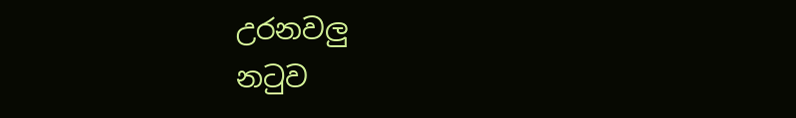උරනවලු
නටුව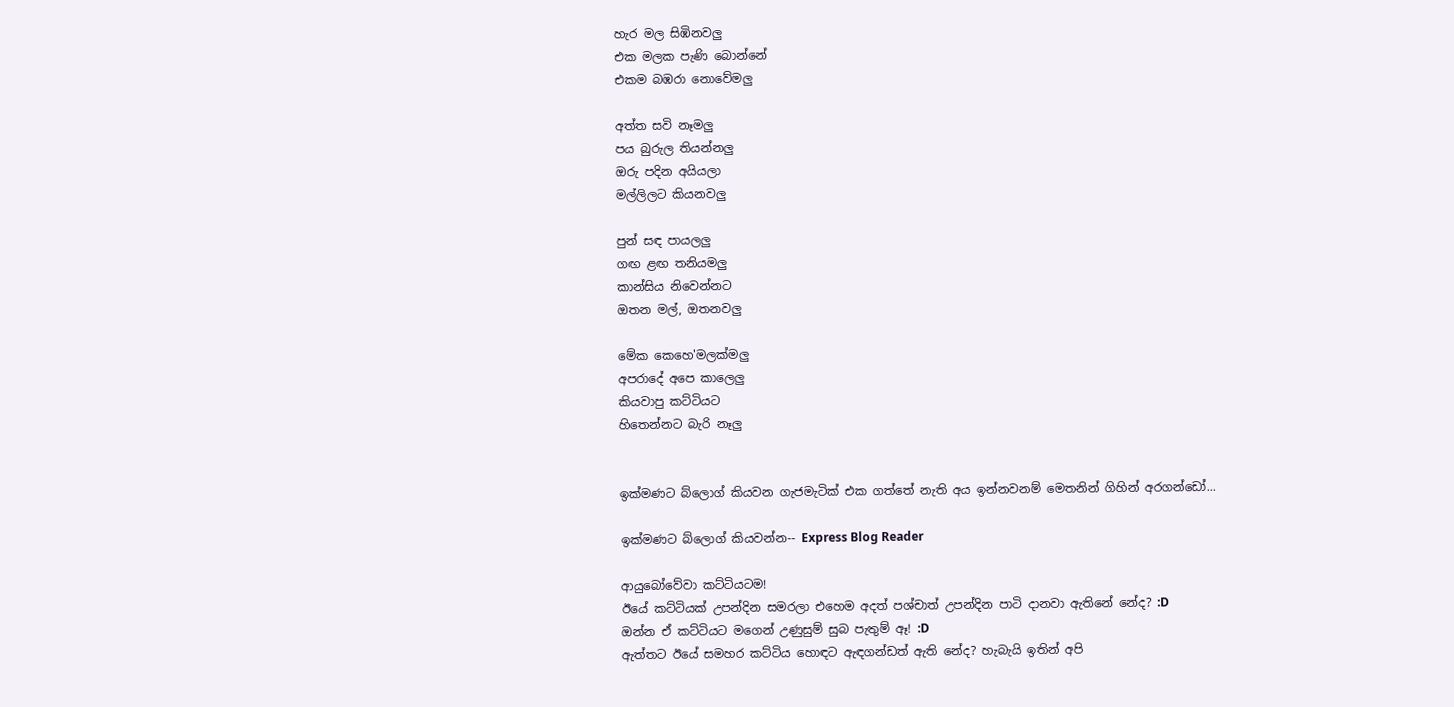හැර මල සිඹිනවලු
එක මලක පැණි බොන්නේ
එකම බඹරා නොවේමලු

අත්ත සවි නෑමලු
පය බුරුල තියන්නලු
ඔරු පදින අයියලා
මල්ලිලට කියනවලු

පුන් සඳ පායලලු
ගඟ ළඟ තනියමලු
කාන්සිය නිවෙන්නට
ඔතන මල්, ඔතනවලු

මේක කෙහෙ'මලක්මලු
අපරාදේ අපෙ කාලෙලු
කියවාපු කට්ටියට
හිතෙන්නට බැරි නෑලු


ඉක්මණට බ්ලොග් කියවන ගැජමැටික් එක ගත්තේ නැති අය ඉන්නවනම් මෙතනින් ගිහින් අරගන්ඩෝ...

ඉක්මණට බ්ලොග් කියවන්න-- Express Blog Reader

ආයුබෝවේවා කට්ටියටම!
ඊයේ කට්ටියක් උපන්දින සමරලා එහෙම අදත් පශ්චාත් උපන්දින පාටි දානවා ඇතිනේ නේද? :D
ඔන්න ඒ කට්ටියට මගෙන් උණුසුම් සුබ පැතුම් ඈ! :D
ඇත්තට ඊයේ සමහර කට්ටිය හොඳට ඇඳගන්ඩත් ඇති නේද? හැබැයි ඉතින් අපි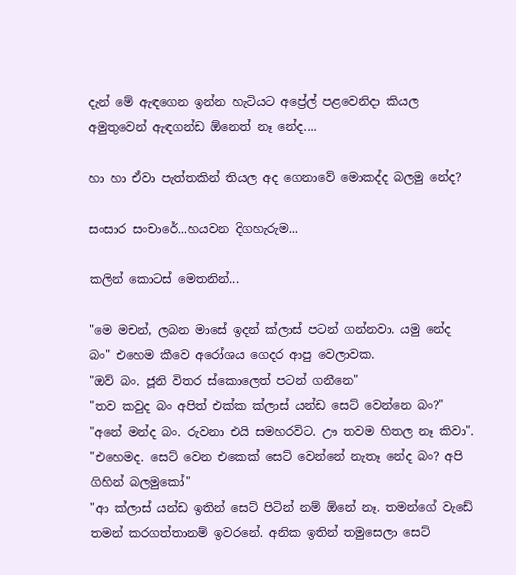දැන් මේ ඇඳගෙන ඉන්න හැටියට අප්‍රේල් පළවෙනිදා කියල අමුතුවෙන් ඇඳගන්ඩ ඕනෙත් නෑ නේද....

හා හා ඒවා පැත්තකින් තියල අද ගෙනාවේ මොකද්ද බලමු නේද?

සංසාර සංචාරේ...හයවන දිගහැරුම...

කලින් කොටස් මෙතනින්...

"මෙ මචන්, ලබන මාසේ ඉදන් ක්ලාස් පටන් ගන්නවා. යමු නේද බං" එහෙම කීවෙ අරෝශය ගෙදර ආපු වෙලාවක.
"ඔව් බං. ජූනි විතර ස්කොලෙත් පටන් ගනීනෙ"
"තව කවුද බං අපිත් එක්ක ක්ලාස් යන්ඩ සෙට් වෙන්නෙ බං?"
"අනේ මන්ද බං. රුවනා එයි සමහරවිට. ඌ තවම හිතල නෑ කිවා".
"එහෙමද. සෙට් වෙන එකෙක් සෙට් වෙන්නේ නැතෑ නේද බං? අපි ගිහින් බලමුකෝ"
"ආ ක්ලාස් යන්ඩ ඉතින් සෙට් පිටින් නම් ඕනේ නෑ. තමන්ගේ වැඩේ තමන් කරගත්තානම් ඉවරනේ. අනික ඉතින් තමුසෙලා සෙට්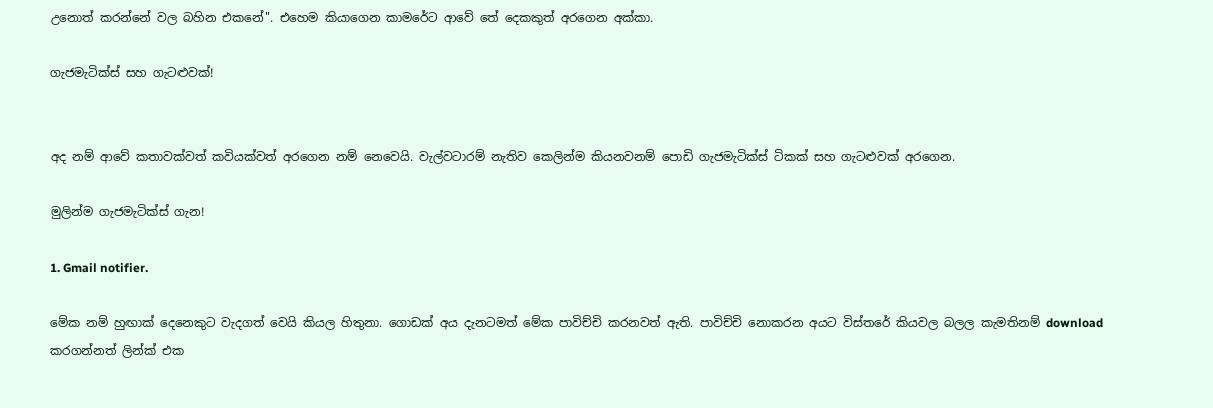උනොත් කරන්නේ වල බහින එකනේ". එහෙම කියාගෙන කාමරේට ආවේ තේ දෙකකුත් අරගෙන අක්කා.

ගැජමැටික්ස් සහ ගැටළුවක්!


අද නම් ආවේ කතාවක්වත් කවියක්වත් අරගෙන නම් නෙවෙයි. වැල්වටාරම් නැතිව කෙලින්ම කියනවනම් පොඩි ගැජමැටික්ස් ටිකක් සහ ගැටළුවක් අරගෙන.

මුලින්ම ගැජමැටික්ස් ගැන!

1. Gmail notifier.

මේක නම් හුඟාක් දෙනෙකුට වැදගත් වෙයි කියල හිතුනා. ගොඩක් අය දැනටමත් මේක පාවිච්චි කරනවත් ඇති. පාවිච්චි නොකරන අයට විස්තරේ කියවල බලල කැමතිනම් download කරගන්නත් ලින්ක් එක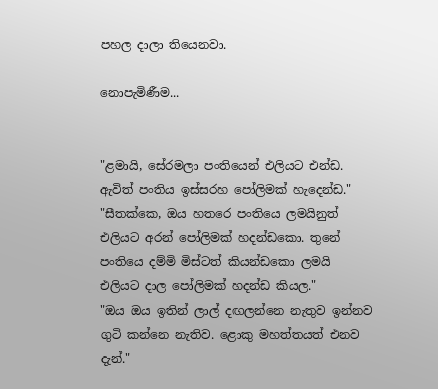පහල දාලා තියෙනවා.

නොපැමිණීම...


"ළමායි, සේරමලා පංතියෙන් එලියට එන්ඩ. ඇවිත් පංතිය ඉස්සරහ පෝලිමක් හැදෙන්ඩ."
"සීතක්කෙ, ඔය හතරෙ පංතියෙ ලමයිනුත් එලියට අරන් පෝලිමක් හදන්ඩකො. තුනේ පංතියෙ දම්මි මිස්ටත් කියන්ඩකො ලමයි එලියට දාල පෝලිමක් හදන්ඩ කියල."
"ඔය ඔය ඉතින් ලාල් දඟලන්නෙ නැතුව ඉන්නව ගුටි කන්නෙ නැතිව. ළොකු මහත්තයත් එනව දැන්."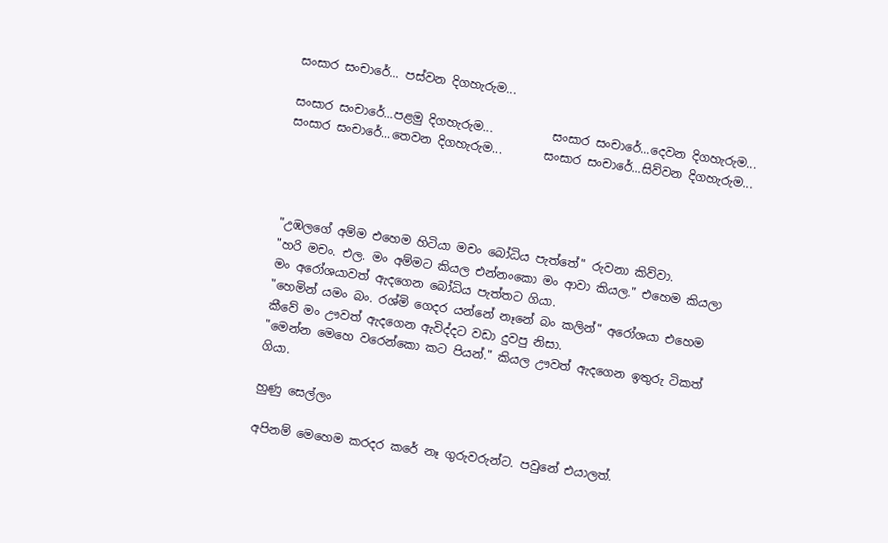සංසාර සංචාරේ... පස්වන දිගහැරුම...

සංසාර සංචාරේ...පළමු දිගහැරුම...          සංසාර සංචාරේ...දෙවන දිගහැරුම...
සංසාර සංචාරේ...තෙවන දිගහැරුම...       සංසාර සංචාරේ...සිව්වන දිගහැරුම...




"උඹලගේ අම්ම එහෙම හිටියා මචං බෝධිය පැත්තේ" රුවනා කිව්වා.
"හරි මචං. එල. මං අම්මට කියල එන්නංකො මං ආවා කියල." එහෙම කියලා මං අරෝශයාවත් ඇදගෙන බෝධිය පැත්තට ගියා.
"හෙමින් යමං බං. රශ්මි ගෙදර යන්නේ නෑනේ බං කලින්" අරෝශයා එහෙම කීවේ මං ඌවත් ඇදගෙන ඇවිද්දට වඩා දුවපු නිසා.
"මෙන්න මෙහෙ වරෙන්කො කට පියන්." කියල ඌවත් ඇදගෙන ඉතුරු ටිකත් ගියා.

හුණු සෙල්ලං

අපිනම් මෙහෙම කරදර කරේ නෑ ගුරුවරුන්ට. පවුනේ එයාලත්.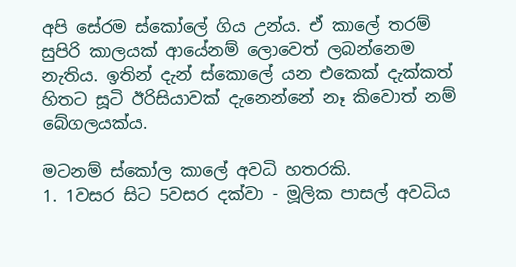අපි සේරම ස්කෝලේ ගිය උන්ය. ඒ කාලේ තරම් සුපිරි කාලයක් ආයේනම් ලොවෙත් ලබන්නෙම නැතිය. ඉතින් දැන් ස්කොලේ යන එකෙක් දැක්කත් හිතට සූටි ඊරිසියාවක් දැනෙන්නේ නෑ කිවොත් නම් බේගලයක්ය.

මටනම් ස්කෝල කාලේ අවධි හතරකි.
1. 1වසර සිට 5වසර දක්වා - මූලික පාසල් අවධිය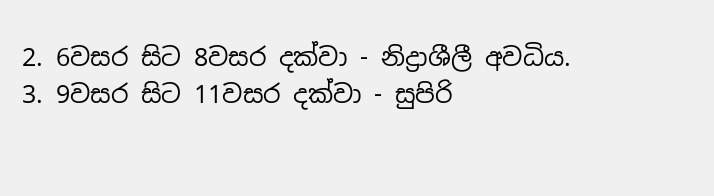2. 6වසර සිට 8වසර දක්වා - නිද්‍රාශීලී අවධිය.
3. 9වසර සිට 11වසර දක්වා - සුපිරි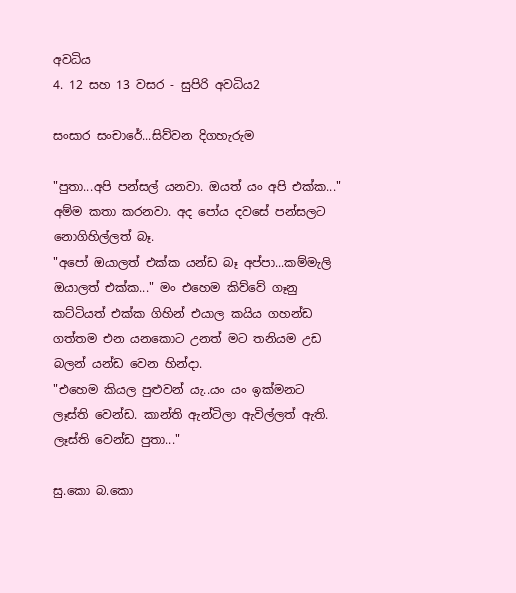අවධිය
4. 12 සහ 13 වසර - සුපිරි අවධිය2

සංසාර සංචාරේ...සිව්වන දිගහැරුම

"පුතා...අපි පන්සල් යනවා. ඔයත් යං අපි එක්ක..." අම්ම කතා කරනවා. අද පෝය දවසේ පන්සලට නොගිහිල්ලත් බෑ.
"අපෝ ඔයාලත් එක්ක යන්ඩ බෑ අප්පා...කම්මැලි ඔයාලත් එක්ක..." මං එහෙම කිව්වේ ගෑනු කට්ටියත් එක්ක ගිහින් එයාල කයිය ගහන්ඩ ගත්තම එන යනකොට උනත් මට තනියම උඩ බලන් යන්ඩ වෙන හින්දා.
"එහෙම කියල පුළුවන් යැ..යං යං ඉක්මනට ලෑස්ති වෙන්ඩ. කාන්ති ඇන්ටිලා ඇවිල්ලත් ඇති. ලෑස්ති වෙන්ඩ පුතා..."

සු.කො බ.කො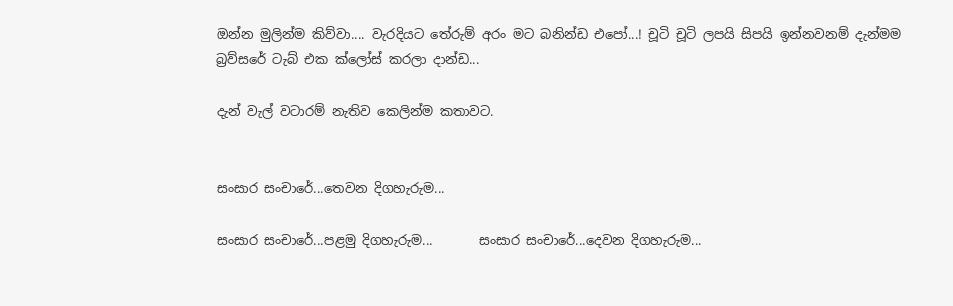ඔන්න මුලින්ම කිව්වා.... වැරදියට තේරුම් අරං මට බනින්ඩ එපෝ...! චූටි චූටි ලපයි සිපයි ඉන්නවනම් දැන්මම බ්‍රව්සරේ ටැබ් එක ක්ලෝස් කරලා දාන්ඩ...

දැන් වැල් වටාරම් නැතිව කෙලින්ම කතාවට.


සංසාර සංචාරේ...තෙවන දිගහැරුම...

සංසාර සංචාරේ...පළමු දිගහැරුම...       සංසාර සංචාරේ...දෙවන දිගහැරුම...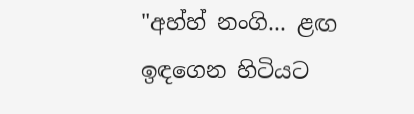"අහ්හ් නංගි... ළඟ ඉඳගෙන හිටියට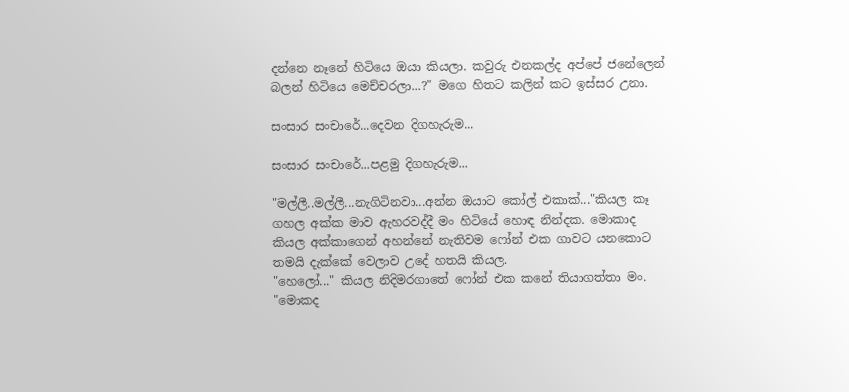දන්නෙ නෑනේ හිටියෙ ඔයා කියලා. කවුරු එනකල්ද අප්පේ ජනේලෙන් බලන් හිටියෙ මෙච්චරලා...?" මගෙ හිතට කලින් කට ඉස්සර උනා.

සංසාර සංචාරේ...දෙවන දිගහැරුම...

සංසාර සංචාරේ...පළමු දිගහැරුම...

"මල්ලී..මල්ලී...නැගිටිනවා...අන්න ඔයාට කෝල් එකාක්..."කියල කෑ ගහල අක්ක මාව ඇහරවද්දී මං හිටියේ හොඳ නින්දක. මොකාද කියල අක්කාගෙන් අහන්නේ නැතිවම ෆෝන් එක ගාවට යනකොට තමයි දැක්කේ වෙලාව උදේ හතයි කියල.
"හෙලෝ..." කියල නිදිමරගාතේ ෆෝන් එක කනේ තියාගත්තා මං.
"මොකද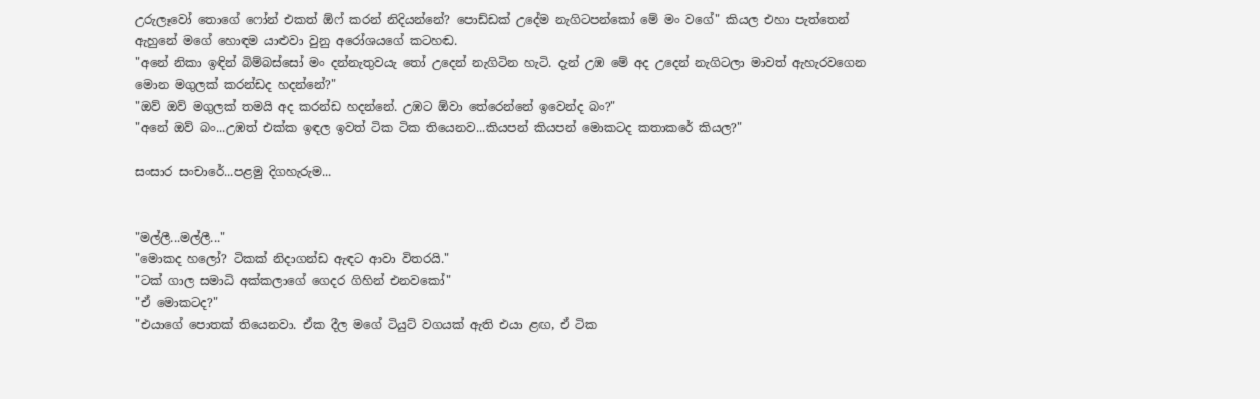උරුලෑවෝ තොගේ ෆෝන් එකත් ඕෆ් කරන් නිදියන්නේ? පොඩ්ඩක් උදේම නැගිටපන්කෝ මේ මං වගේ" කියල එහා පැත්තෙන් ඇහුනේ මගේ හොඳම යාළුවා වුනු අරෝශයගේ කටහඬ.
"අනේ නිකා ඉඳින් බිම්බස්සෝ මං දන්නැතුවයැ තෝ උදෙන් නැගිටින හැටි. දැන් උඹ මේ අද උදෙන් නැගිටලා මාවත් ඇහැරවගෙන මොන මගුලක් කරන්ඩද හදන්නේ?"
"ඔව් ඔව් මගුලක් තමයි අද කරන්ඩ හදන්නේ. උඹට ඕවා තේරෙන්නේ ඉවෙන්ද බං?"
"අනේ ඔව් බං...උඹත් එක්ක ඉඳල ඉවත් ටික ටික තියෙනව...කියපන් කියපන් මොකටද කතාකරේ කියල?"

සංසාර සංචාරේ...පළමු දිගහැරුම...


"මල්ලී...මල්ලී..."
"මොකද හලෝ? ටිකක් නිදාගන්ඩ ඇඳට ආවා විතරයි."
"ටක් ගාල සමාධි අක්කලාගේ ගෙදර ගිහින් එනවකෝ"
"ඒ මොකටද?"
"එයාගේ පොතක් තියෙනවා. ඒක දීල මගේ ටියුට් වගයක් ඇති එයා ළඟ, ඒ ටික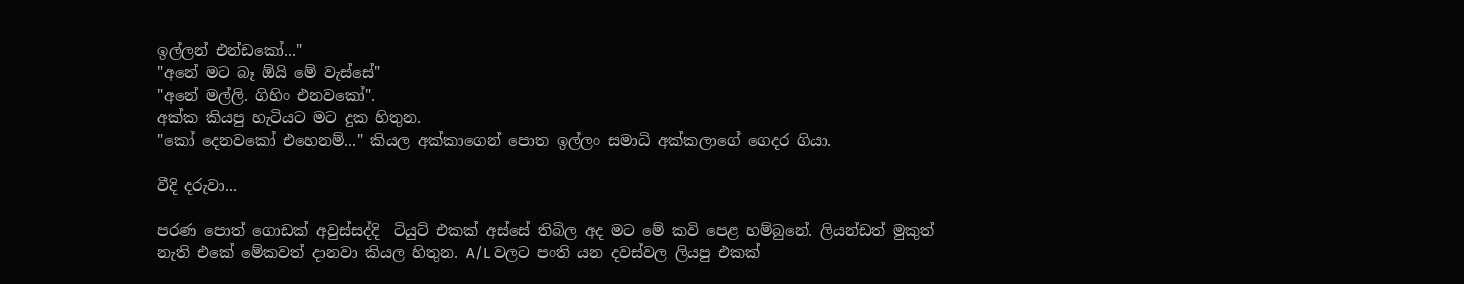ඉල්ලන් එන්ඩකෝ..."
"අනේ මට බෑ ඕයි මේ වැස්සේ"
"අනේ මල්ලි. ගිහිං එනවකෝ".
අක්ක කියපු හැටියට මට දුක හිතුන.
"කෝ දෙනවකෝ එහෙනම්..." කියල අක්කාගෙන් පොත ඉල්ලං සමාධි අක්කලාගේ ගෙදර ගියා.

වීදි දරුවා...

පරණ පොත් ගොඩක් අවුස්සද්දි  ටියුට් එකක් අස්සේ තිබිල අද මට මේ කවි පෙළ හම්බුනේ. ලියන්ඩත් මුකුත් නැති එකේ මේකවත් දානවා කියල හිතුන. A/L වලට පංති යන දවස්වල ලියපු එකක්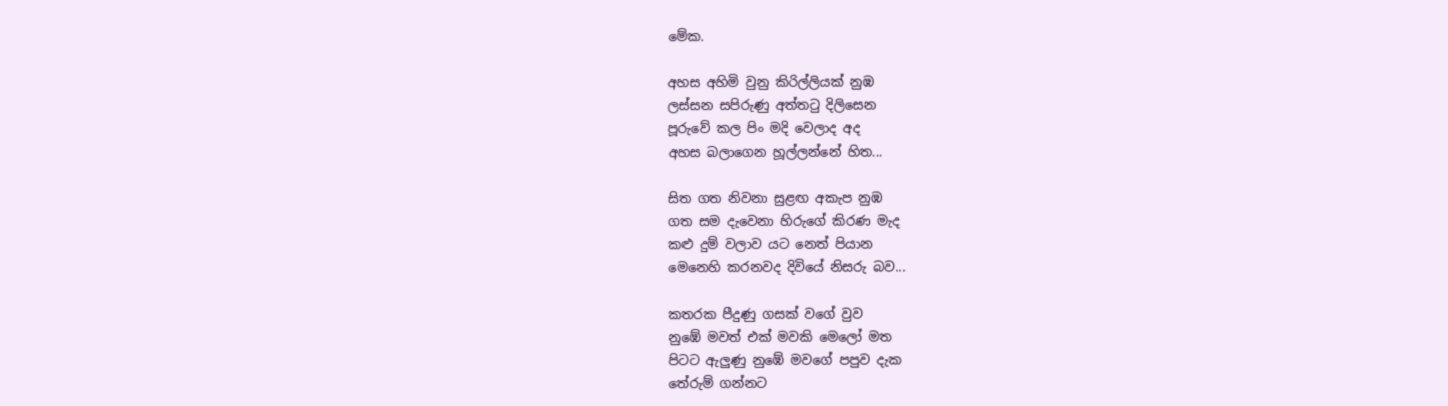මේක.

අහස අහිමි වුනු කිරිල්ලියක් නුඹ
ලස්සන සපිරුණු අත්තටු දිලිසෙන
පූරුවේ කල පිං මදි වෙලාද අද
අහස බලාගෙන හූල්ලන්නේ හිත...

සිත ගත නිවනා සුළඟ අකැප නුඹ
ගත සම දැවෙනා හිරුගේ කිරණ මැද
කළු දුම් වලාව යට නෙත් පියාන
මෙනෙහි කරනවද දිවියේ නිසරු බව...

කතරක පීදුණු ගසක් වගේ වුව
නුඹේ මවත් එක් මවකි මෙලෝ මත
පිටට ඇලුණු නුඹේ මවගේ පපුව දැක
තේරුම් ගන්නට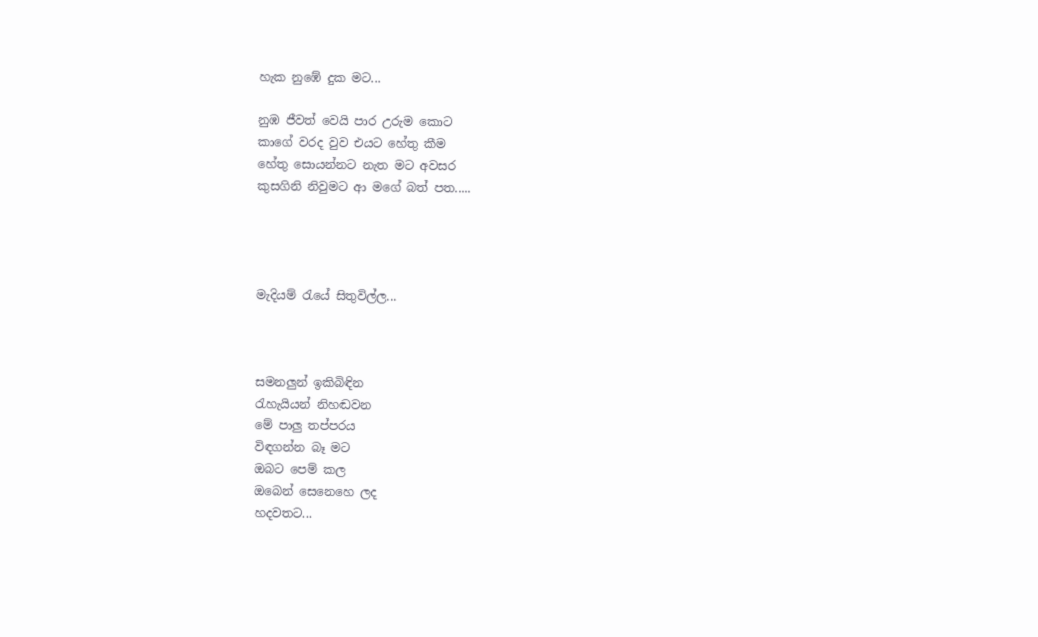හැක නුඹේ දුක මට...

නුඹ ජීවත් වෙයි පාර උරුම කොට
කාගේ වරද වුව එයට හේතු කීම
හේතු සොයන්නට නැත මට අවසර
කුසගිනි නිවුමට ආ මගේ බත් පත.....




මැදියම් ‍රැයේ සිතුවිල්ල...



සමනලුන් ඉකිබිඳින
රැහැයියන් නිහඬවන
මේ පාලු තප්පරය
විඳගන්න බෑ මට
ඔබට පෙම් කල
ඔබෙන් සෙනෙහෙ ලද
හදවතට...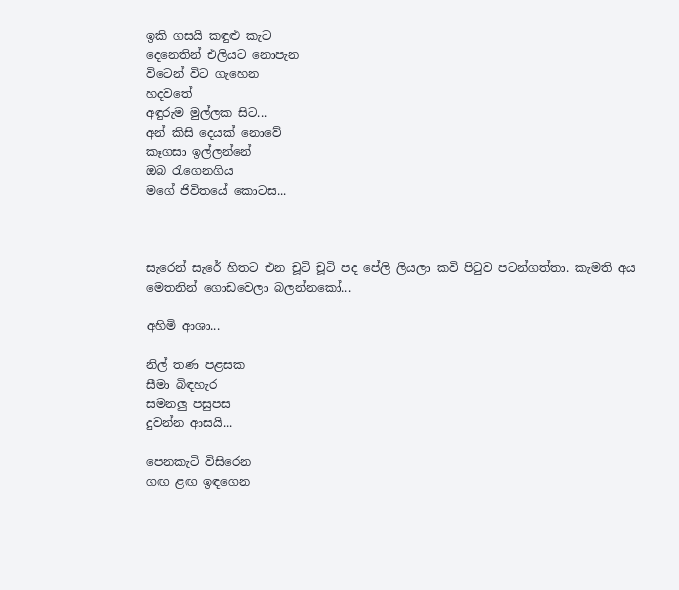ඉකි ගසයි කඳුළු කැට
දෙනෙතින් එලියට නොපැන
විටෙන් විට ගැහෙන
හදවතේ
අඳුරුම මුල්ලක සිට...
අන් කිසි දෙයක් නොවේ
කෑගසා ඉල්ලන්නේ
ඔබ රැගෙනගිය
මගේ ජිවිතයේ කොටස...



සැරෙන් සැරේ හිතට එන චූටි චූටි පද පේලි ලියලා කවි පි‍ටුව පටන්ගත්තා. කැමති අය මෙතනින් ගොඩවෙලා බලන්නකෝ...

අහිමි ආශා...

නිල් තණ පළසක
සීමා බිඳහැර
සමනලු පසුපස
දුවන්න ආසයි...

පෙනකැටි විසිරෙන
ගඟ ළඟ ඉඳගෙන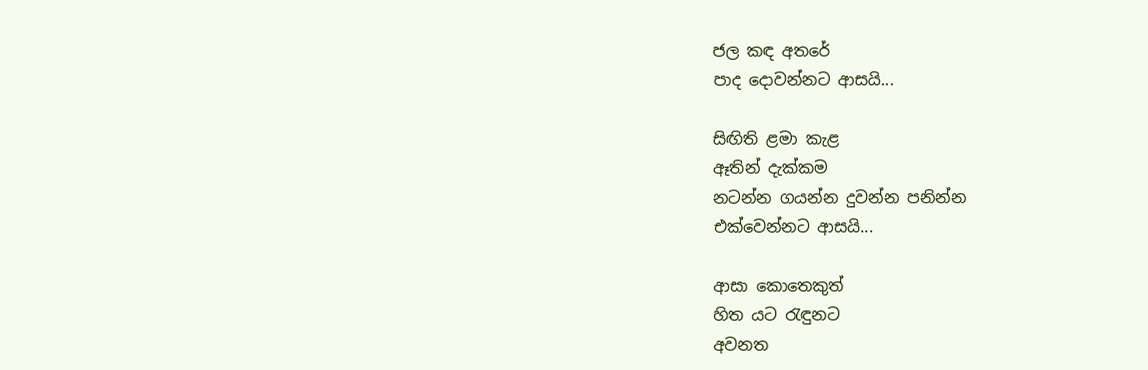ජල කඳ අතරේ
පාද දොවන්නට ආසයි...

සිඟිති ළමා කැළ
ඈතින් දැක්කම
නටන්න ගයන්න දුවන්න පනින්න
එක්වෙන්නට ආසයි...

ආසා කොතෙකුත්
හිත යට රැඳුනට
අවනත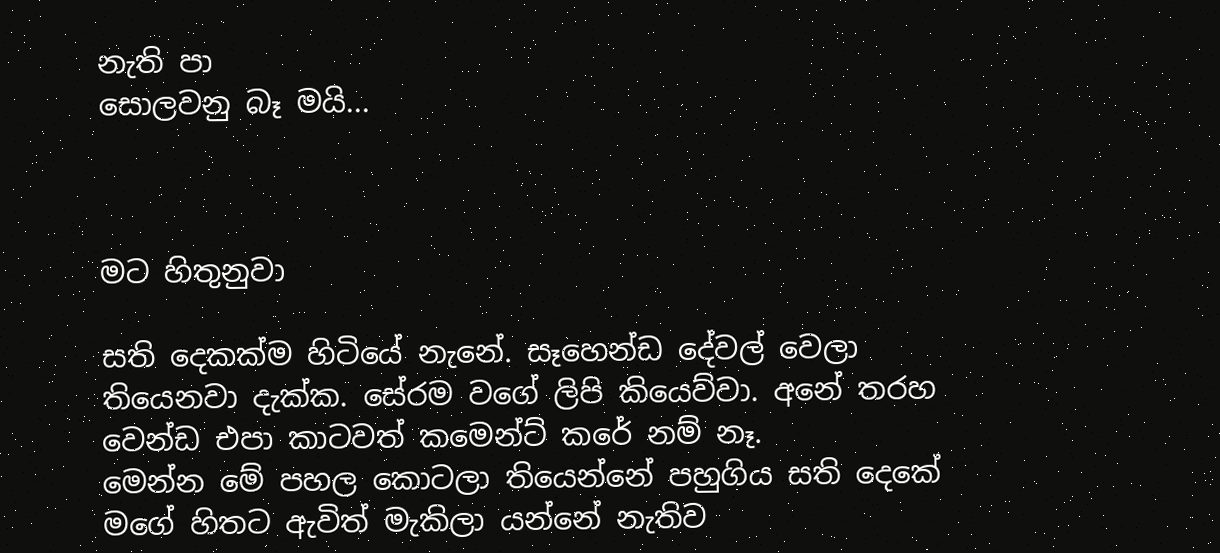නැති පා
සොලවනු බෑ මයි...



මට හිතුනුවා

සති දෙකක්ම හිටියේ නැනේ. සෑහෙන්ඩ දේවල් වෙලා තියෙනවා දැක්ක. සේරම වගේ ලිපි කියෙව්වා. අනේ තරහ වෙන්ඩ එපා කාටවත් කමෙන්ට් කරේ නම් නෑ.
මෙන්න මේ පහල කොටලා තියෙන්නේ පහුගිය සති දෙකේ මගේ හිතට ඇවිත් මැකිලා යන්නේ නැතිව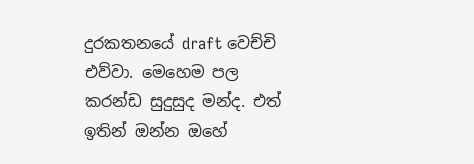දුරකතනයේ draft වෙච්චි එව්වා. මෙහෙම පල කරන්ඩ සුදුසුද මන්ද. එත් ඉතින් ඔන්න ඔහේ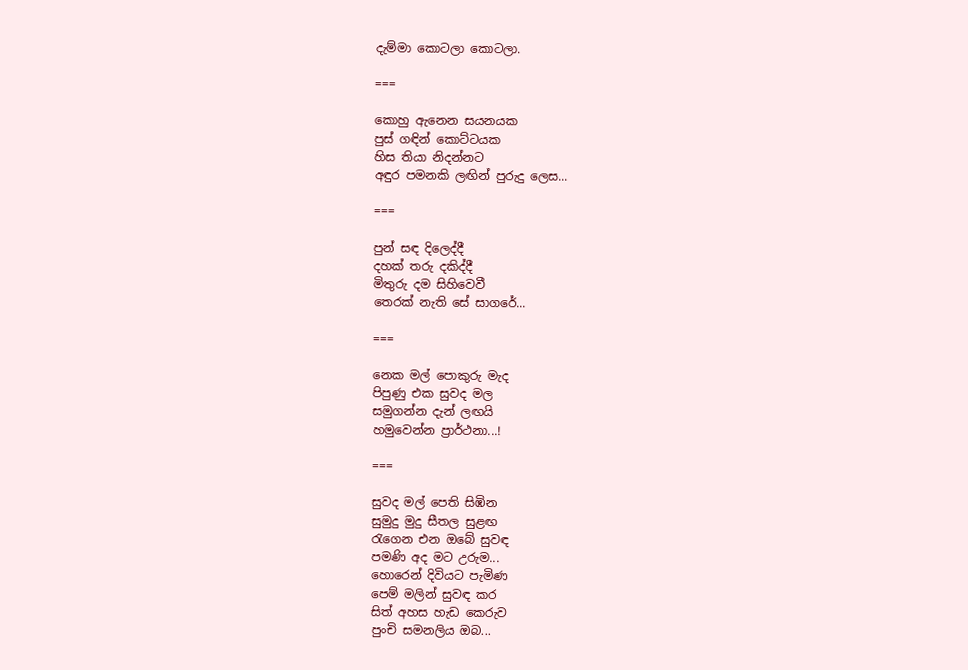දැම්මා කොටලා කොටලා.

===

කොහු ඇනෙන සයනයක
පුස් ගඳින් කොට්ටයක
හිස තියා නිදන්නට
අඳුර පමනකි ලඟින් පුරුදු ලෙස...

===

පුන් සඳ දිලෙද්දී
දහක් තරු දකිද්දී
මිතුරු දම සිහිවෙවී
තෙරක් නැති සේ සාගරේ...

===

නෙක මල් පොකුරු මැද
පිපුණු එක සුවද මල
සමුගන්න දැන් ලඟයි
හමුවෙන්න ප්‍රාර්ථනා...!

===

සුවද මල් පෙති සිඹින
සුමුදු මුදු සීතල සුළඟ
රැගෙන එන ඔබේ සුවඳ
පමණි අද මට උරුම...
හොරෙන් දිවියට පැමිණ
පෙම් මලින් සුවඳ කර
සිත් අහස හැඩ කෙරුව
පුංචි සමනලිය ඔබ...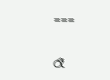===

රෑ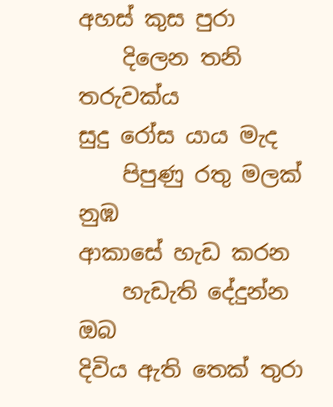අහස් කුස පුරා
    දිලෙන තනි තරුවක්ය
සුදු රෝස යාය මැද
    පිපුණු රතු මලක් නුඹ
ආකාසේ හැඩ කරන
    හැඩැති දේදුන්න ඔබ
දිවිය ඇති තෙක් තුරා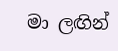මා ලඟින්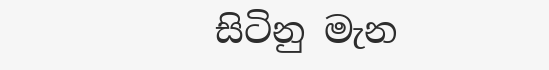සිටිනු මැන